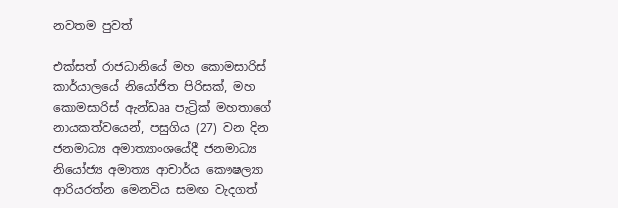නවතම පුවත්

එක්සත් රාජධානියේ මහ කොමසාරිස් කාර්යාලයේ නියෝජිත පිරිසක්, මහ කොමසාරිස් ඇන්ඩෲ පැට්‍රික් මහතාගේ නායකත්වයෙන්, පසුගිය (27) වන දින ජනමාධ්‍ය අමාත්‍යාංශයේදී ජනමාධ්‍ය නියෝජ්‍ය අමාත්‍ය ආචාර්ය කෞෂල්‍යා ආරියරත්න මෙනවිය සමඟ වැදගත්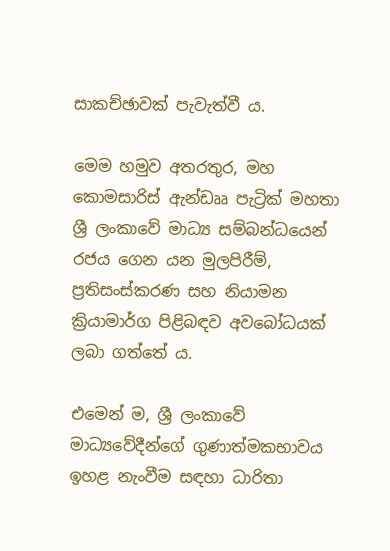සාකච්ඡාවක් පැවැත්වී ය.

මෙම හමුව අතරතුර, මහ කොමසාරිස් ඇන්ඩෲ පැට්‍රික් මහතා ශ්‍රී ලංකාවේ මාධ්‍ය සම්බන්ධයෙන් රජය ගෙන යන මුලපිරීම්, ප්‍රතිසංස්කරණ සහ නියාමන ක්‍රියාමාර්ග පිළිබඳව අවබෝධයක් ලබා ගත්තේ ය.

එමෙන් ම, ශ්‍රී ලංකාවේ මාධ්‍යවේදීන්ගේ ගුණාත්මකභාවය ඉහළ නැංවීම සඳහා ධාරිතා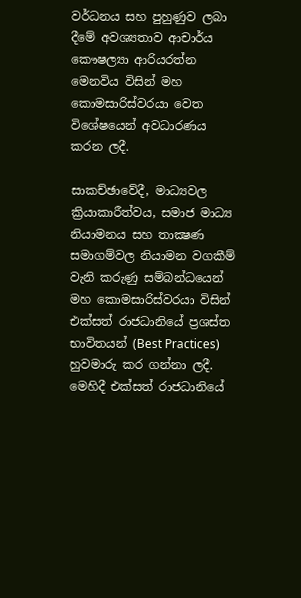වර්ධනය සහ පුහුණුව ලබා දීමේ අවශ්‍යතාව ආචාර්ය කෞෂල්‍යා ආරියරත්න මෙනවිය විසින් මහ කොමසාරිස්වරයා වෙත විශේෂයෙන් අවධාරණය කරන ලදී.

සාකච්ඡාවේදී, මාධ්‍යවල ක්‍රියාකාරීත්වය, සමාජ මාධ්‍ය නියාමනය සහ තාක්‍ෂණ සමාගම්වල නියාමන වගකීම් වැනි කරුණු සම්බන්ධයෙන් මහ කොමසාරිස්වරයා විසින් එක්සත් රාජධානියේ ප්‍රශස්ත භාවිතයන් (Best Practices) හුවමාරු කර ගන්නා ලදී. මෙහිදී එක්සත් රාජධානියේ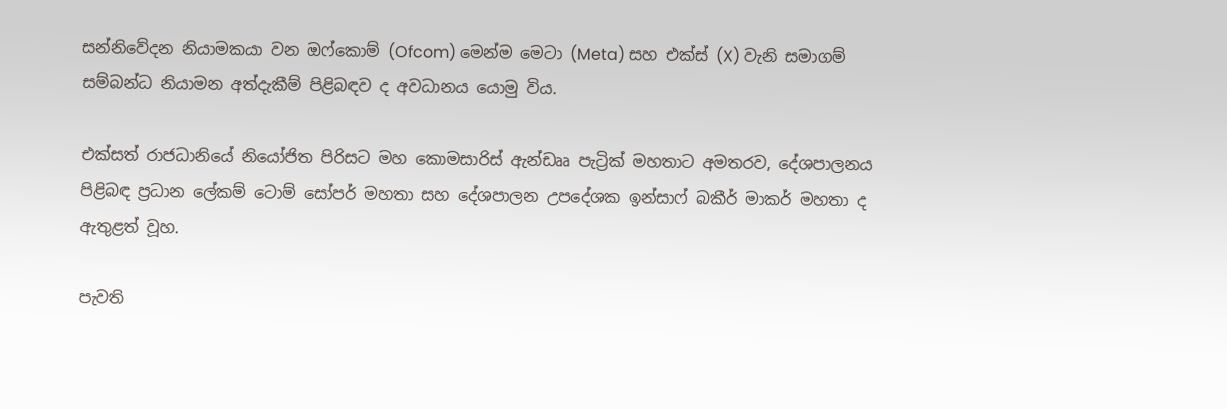සන්නිවේදන නියාමකයා වන ඔෆ්කොම් (Ofcom) මෙන්ම මෙටා (Meta) සහ එක්ස් (X) වැනි සමාගම් සම්බන්ධ නියාමන අත්දැකීම් පිළිබඳව ද අවධානය යොමු විය.

එක්සත් රාජධානියේ නියෝජිත පිරිසට මහ කොමසාරිස් ඇන්ඩෲ පැට්‍රික් මහතාට අමතරව, දේශපාලනය පිළිබඳ ප්‍රධාන ලේකම් ටොම් සෝපර් මහතා සහ දේශපාලන උපදේශක ඉන්සාෆ් බකීර් මාකර් මහතා ද ඇතුළත් වූහ.

පැවති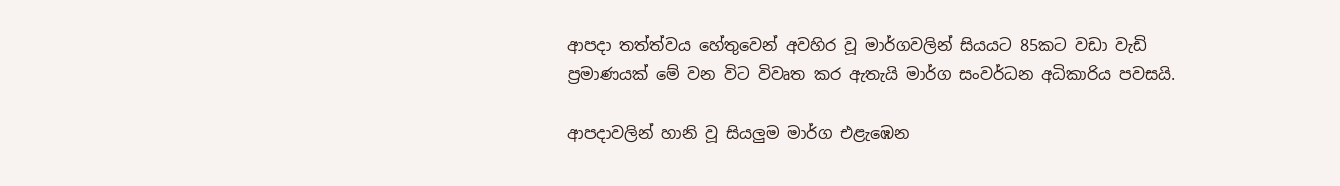ආපදා තත්ත්වය හේතුවෙන් අවහිර වූ මාර්ගවලින් සියයට 85කට වඩා වැඩි ප්‍රමාණයක් මේ වන විට විවෘත කර ඇතැයි මාර්ග සංවර්ධන අධිකාරිය පවසයි.

ආපදාවලින් හානි වූ සියලුම මාර්ග එළැඹෙන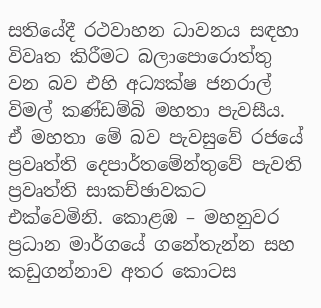සතියේදී රථවාහන ධාවනය සඳහා විවෘත කිරීමට බලාපොරොත්තු වන බව එහි අධ්‍යක්ෂ ජනරාල් විමල් කණ්ඩම්බි මහතා පැවසීය. ඒ මහතා මේ බව පැවසුවේ රජයේ ප්‍රවෘත්ති දෙපාර්තමේන්තුවේ පැවති ප්‍රවෘත්ති සාකච්ඡාවකට එක්වෙමිනි. කොළඹ – මහනුවර ප්‍රධාන මාර්ගයේ ගනේතැන්න සහ කඩුගන්නාව අතර කොටස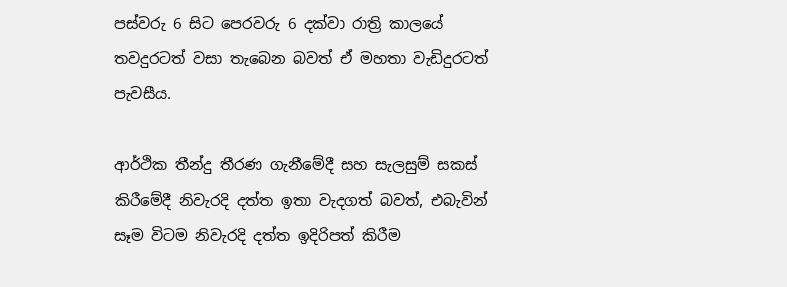පස්වරු 6 සිට පෙරවරු 6 දක්වා රාත්‍රි කාලයේ තවදුරටත් වසා තැබෙන බවත් ඒ මහතා වැඩිදුරටත් පැවසීය.

ආර්ථික තීන්දු තීරණ ගැනීමේදී සහ සැලසුම් සකස් කිරීමේදී නිවැරදි දත්ත ඉතා වැදගත් බවත්, එබැවින් සෑම විටම නිවැරදි දත්ත ඉදිරිපත් කිරීම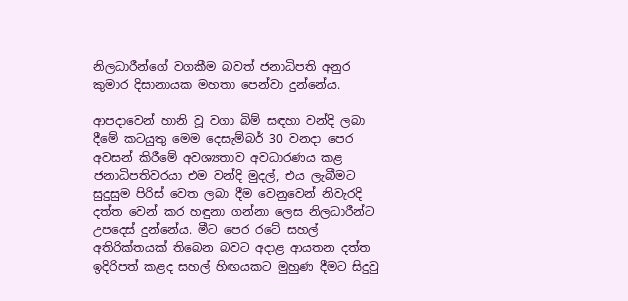නිලධාරීන්ගේ වගකීම බවත් ජනාධිපති අනුර කුමාර දිසානායක මහතා පෙන්වා දුන්නේය.

ආපදාවෙන් හානි වූ වගා බිම් සඳහා වන්දි ලබා දීමේ කටයුතු මෙම දෙසැම්බර් 30 වනදා පෙර අවසන් කිරීමේ අවශ්‍යතාව අවධාරණය කළ ජනාධිපතිවරයා එම වන්දි මුදල්, එය ලැබීමට සුදුසුම පිරිස් වෙත ලබා දීම වෙනුවෙන් නිවැරදි දත්ත වෙන් කර හඳුනා ගන්නා ලෙස නිලධාරීන්ට උපදෙස් දුන්නේය. මීට පෙර රටේ සහල් අතිරික්තයක් තිබෙන බවට අදාළ ආයතන දත්ත ඉදිරිපත් කළද සහල් හිඟයකට මුහුණ දීමට සිදුවු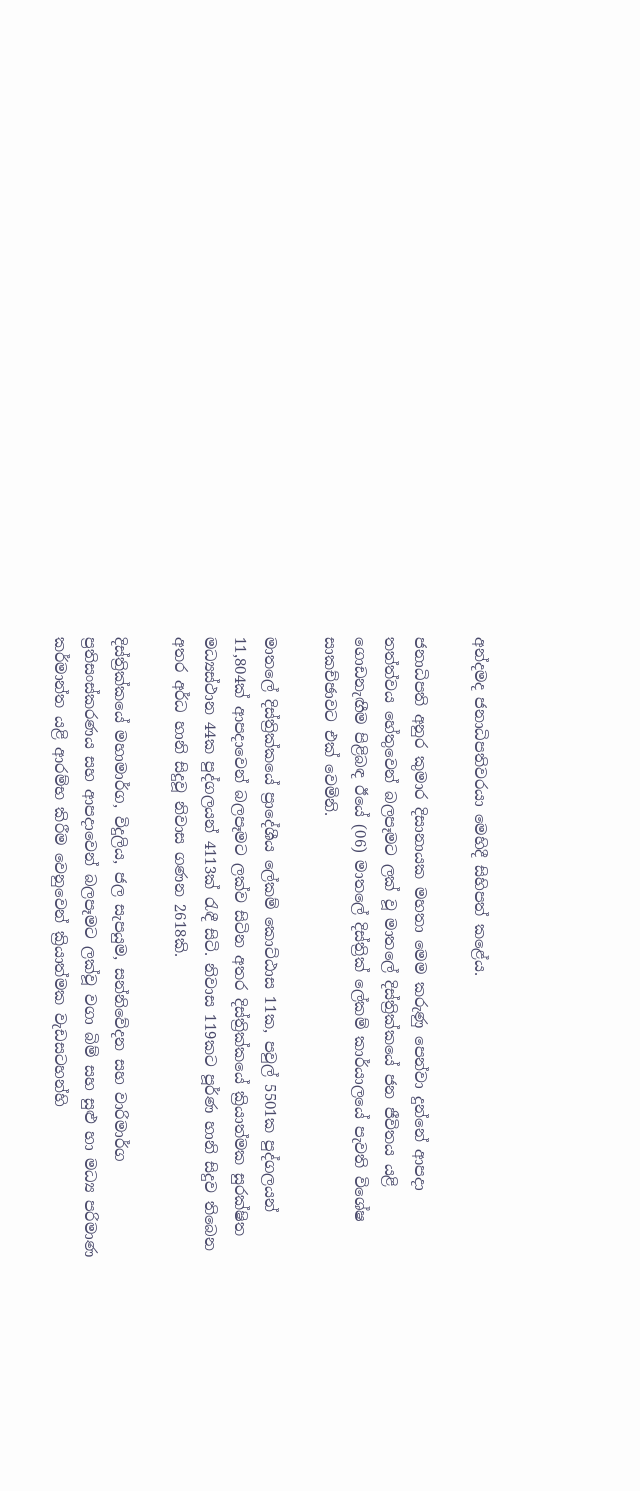අන්දමද ජනාධිපතිවරයා මෙහිදී සිහිපත් කළේය.

ජනාධිපති අනුර කුමාර දිසානායක මහතා මෙම කරුණු පෙන්වා දුන්නේ ආපදා තත්ත්වය හේතුවෙන් බලපෑමට ලක් වූ මාතලේ දිස්ත්‍රික්කයේ ජන ජීවිතය යළි ගොඩනැඟීම පිළිබඳ ඊයේ (06) මාතලේ දිස්ත්‍රික් ලේකම් කාර්යාලයේ පැවති විශේෂ සාකච්ඡාවට එක් වෙමිනි.

මාතලේ දිස්ත්‍රික්කයේ ප්‍රාදේශීය ලේකම් කොට්ඨාස 11ක, පවුල් 5501ක පුද්ගලයන් 11,804ක් ආපදාවෙන් බලපෑමට ලක්ව සිටින අතර දිස්ත්‍රික්කයේ ක්‍රියාත්මක සුරක්ෂිත මධ්‍යස්ථාන 44ක පුද්ගලයන් 4113ක් රැඳී සිටි. නිවාස 119කට පූර්ණ හානි සිදුව තිබෙන අතර අර්ධ හානි සිදුවූ නිවාස ගණන 2618කි.

දිස්ත්‍රික්කයේ මහාමාර්ග, විදුලිය, ජල සැපයුම, සන්නිවේදන සහ වාරිමාර්ග ප්‍රතිසංස්කරණය සහ ආපදාවෙන් බලපෑමට ලක්වූ වගා බිම් සහ සුළු හා මධ්‍ය පරිමාණ කර්මාන්ත යළි ආරම්භ කිරීම වෙනුවෙන් ක්‍රියාත්මක වැඩසටහන්හි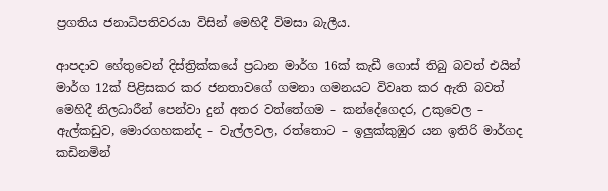ප්‍රගතිය ජනාධිපතිවරයා විසින් මෙහිදී විමසා බැලීය.

ආපදාව හේතුවෙන් දිස්ත්‍රික්කයේ ප්‍රධාන මාර්ග 16ක් කැඩී ගොස් තිබු බවත් එයින් මාර්ග 12ක් පිළිසකර කර ජනතාවගේ ගමනා ගමනයට විවෘත කර ඇති බවත් මෙහිදී නිලධාරීන් පෙන්වා දුන් අතර වත්තේගම – කන්දේගෙදර, උකුවෙල – ඇල්කඩුව, මොරගහකන්ද – වැල්ලවල, රත්තොට – ඉලුක්කුඹුර යන ඉතිරි මාර්ගද කඩිනමින්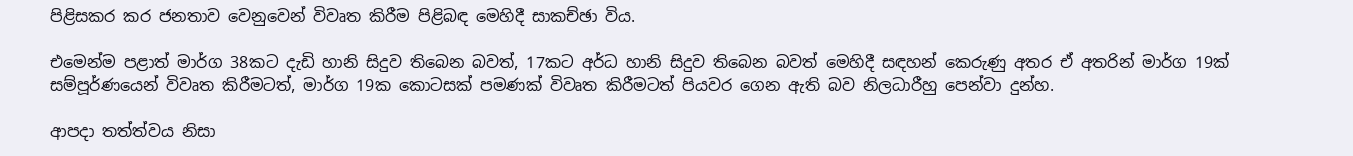පිළිසකර කර ජනතාව වෙනුවෙන් විවෘත කිරීම පිළිබඳ මෙහිදී සාකච්ඡා විය.

එමෙන්ම පළාත් මාර්ග 38කට දැඩි හානි සිදුව තිබෙන බවත්, 17කට අර්ධ හානි සිදුව තිබෙන බවත් මෙහිදී සඳහන් කෙරුණු අතර ඒ අතරින් මාර්ග 19ක් සම්පූර්ණයෙන් විවෘත කිරීමටත්, මාර්ග 19ක කොටසක් පමණක් විවෘත කිරීමටත් පියවර ගෙන ඇති බව නිලධාරීහු පෙන්වා දුන්හ.

ආපදා තත්ත්වය නිසා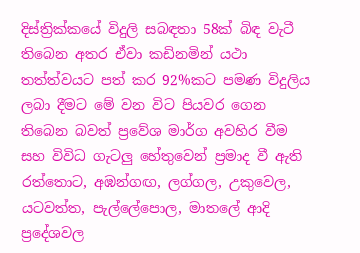දිස්ත්‍රික්කයේ විදුලි සබඳතා 58ක් බිඳ වැටී තිබෙන අතර ඒවා කඩිනමින් යථා තත්ත්වයට පත් කර 92%කට පමණ විදුලිය ලබා දීමට මේ වන විට පියවර ගෙන තිබෙන බවත් ප්‍රවේශ මාර්ග අවහිර වීම සහ විවිධ ගැටලු හේතුවෙන් ප්‍රමාද වී ඇති රත්තොට, අඹන්ගඟ, ලග්ගල, උකුවෙල, යටවත්ත, පැල්ලේපොල, මාතලේ ආදි ප්‍රදේශවල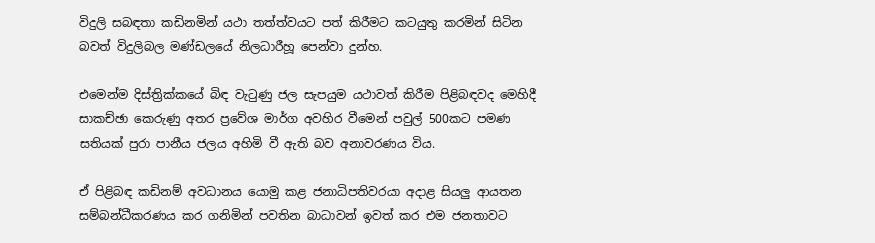විදුලි සබඳතා කඩිනමින් යථා තත්ත්වයට පත් කිරීමට කටයුතු කරමින් සිටින බවත් විදුලිබල මණ්ඩලයේ නිලධාරීහූ පෙන්වා දුන්හ.

එමෙන්ම දිස්ත්‍රික්කයේ බිඳ වැටුණු ජල සැපයුම යථාවත් කිරීම පිළිබඳවද මෙහිදී සාකච්ඡා කෙරුණු අතර ප්‍රවේශ මාර්ග අවහිර වීමෙන් පවුල් 500කට පමණ සතියක් පුරා පානීය ජලය අහිමි වී ඇති බව අනාවරණය විය.

ඒ පිළිබඳ කඩිනම් අවධානය යොමු කළ ජනාධිපතිවරයා අදාළ සියලු ආයතන සම්බන්ධීකරණය කර ගනිමින් පවතින බාධාවන් ඉවත් කර එම ජනතාවට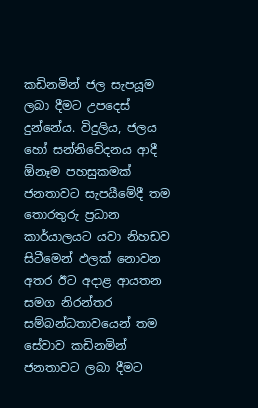කඩිනමින් ජල සැපයූම ලබා දීමට උපදෙස් දුන්නේය. විදුලිය, ජලය හෝ සන්නිවේදනය ආදී ඕනෑම පහසුකමක් ජනතාවට සැපයීමේදී තම තොරතුරු ප්‍රධාන කාර්යාලයට යවා නිහඩව සිටීමෙන් ඵලක් නොවන අතර ඊට අදාළ ආයතන සමග නිරන්තර සම්බන්ධතාවයෙන් තම සේවාව කඩිනමින් ජනතාවට ලබා දීමට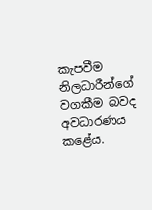කැපවීම නිලධාරීන්ගේ වගකීම බවද අවධාරණය කළේය.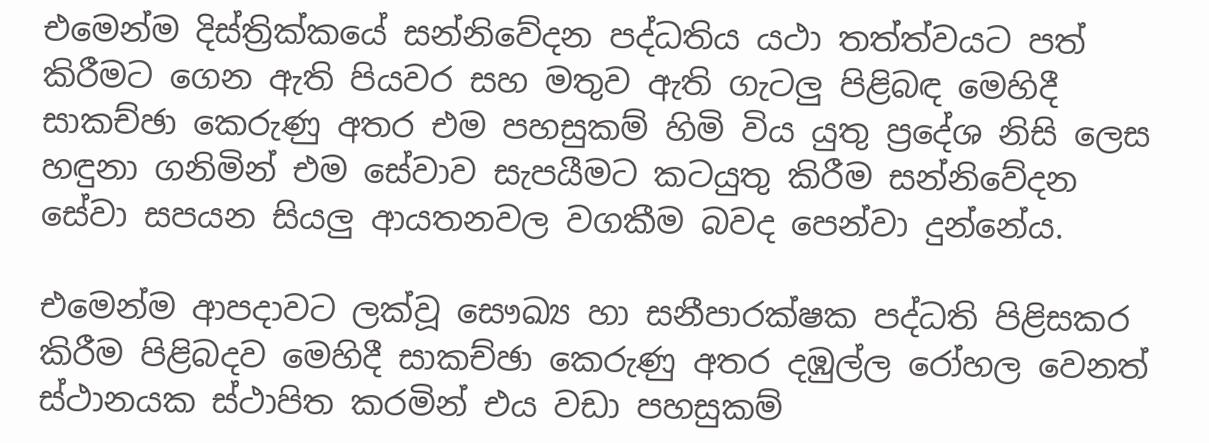එමෙන්ම දිස්ත්‍රික්කයේ සන්නිවේදන පද්ධතිය යථා තත්ත්වයට පත් කිරීමට ගෙන ඇති පියවර සහ මතුව ඇති ගැටලු පිළිබඳ මෙහිදී සාකච්ඡා කෙරුණු අතර එම පහසුකම් හිමි විය යුතු ප්‍රදේශ නිසි ලෙස හඳුනා ගනිමින් එම සේවාව සැපයීමට කටයුතු කිරීම සන්නිවේදන සේවා සපයන සියලු ආයතනවල වගකීම බවද පෙන්වා දුන්නේය.

එමෙන්ම ආපදාවට ලක්වූ සෞඛ්‍ය හා සනීපාරක්ෂක පද්ධති පිළිසකර කිරීම පිළිබදව මෙහිදී සාකච්ඡා කෙරුණු අතර දඹුල්ල රෝහල වෙනත් ස්ථානයක ස්ථාපිත කරමින් එය වඩා පහසුකම්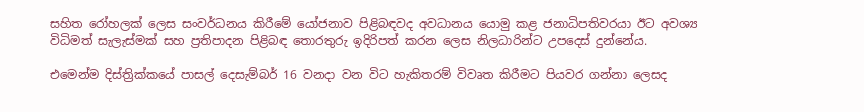සහිත රෝහලක් ලෙස සංවර්ධනය කිරීමේ යෝජනාව පිළිබඳවද අවධානය යොමු කළ ජනාධිපතිවරයා ඊට අවශ්‍ය විධිමත් සැලැස්මක් සහ ප්‍රතිපාදන පිළිබඳ තොරතුරු ඉදිරිපත් කරන ලෙස නිලධාරින්ට උපදෙස් දුන්නේය.

එමෙන්ම දිස්ත්‍රික්කයේ පාසල් දෙසැම්බර් 16 වනදා වන විට හැකිතරම් විවෘත කිරීමට පියවර ගන්නා ලෙසද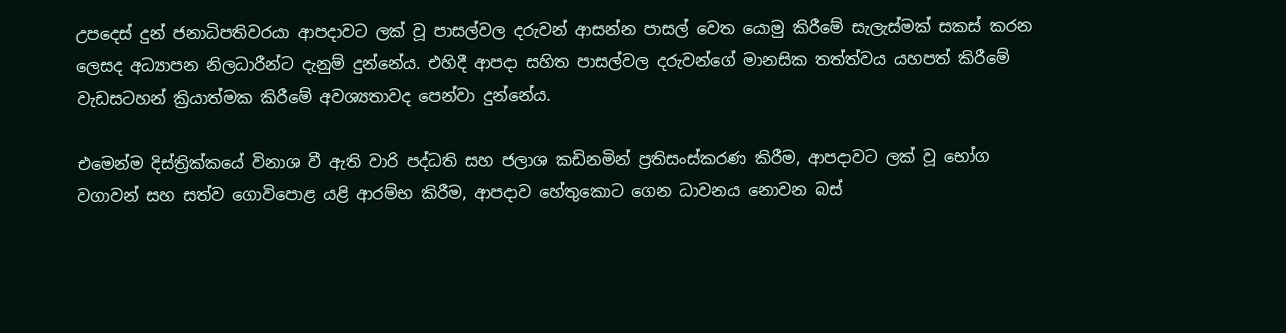උපදෙස් දුන් ජනාධිපතිවරයා ආපදාවට ලක් වූ පාසල්වල දරුවන් ආසන්න පාසල් වෙත යොමු කිරීමේ සැලැස්මක් සකස් කරන ලෙසද අධ්‍යාපන නිලධාරීන්ට දැනුම් දුන්නේය. එහිදී ආපදා සහිත පාසල්වල දරුවන්ගේ මානසික තත්ත්වය යහපත් කිරීමේ වැඩසටහන් ක්‍රියාත්මක කිරීමේ අවශ්‍යතාවද පෙන්වා දුන්නේය.

එමෙන්ම දිස්ත්‍රික්කයේ විනාශ වී ඇති වාරි පද්ධති සහ ජලාශ කඩිනමින් ප්‍රතිසංස්කරණ කිරීම, ආපදාවට ලක් වූ භෝග වගාවන් සහ සත්ව ගොවිපොළ යළි ආරම්භ කිරීම, ආපදාව හේතුකොට ගෙන ධාවනය නොවන බස්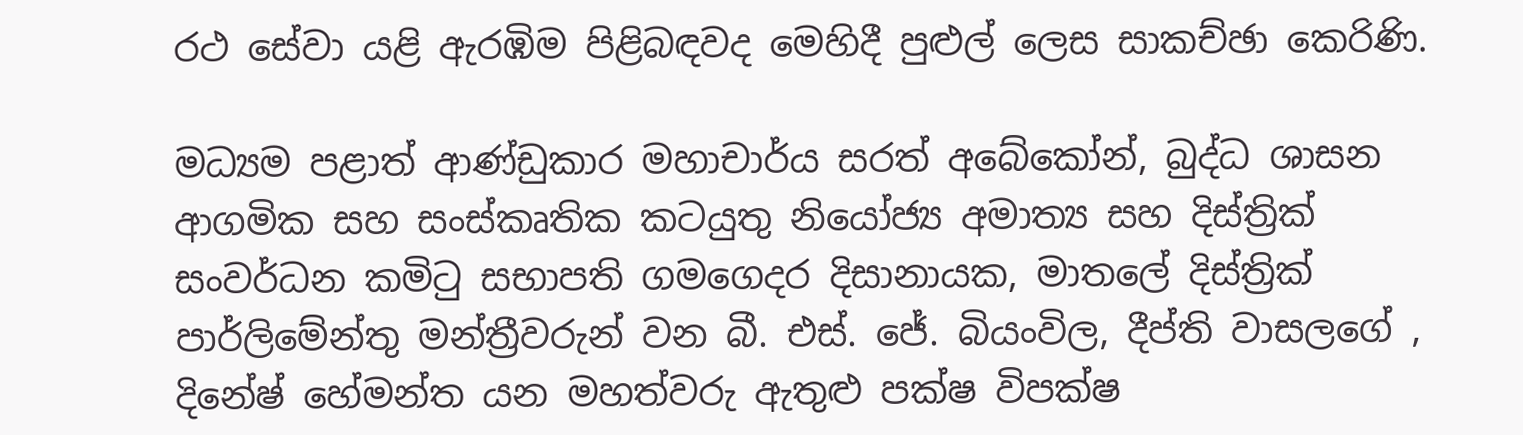රථ සේවා යළි ඇරඹිම පිළිබඳවද මෙහිදී පුළුල් ලෙස සාකච්ඡා කෙරිණි.

මධ්‍යම පළාත් ආණ්ඩුකාර මහාචාර්ය සරත් අබේකෝන්, බුද්ධ ශාසන ආගමික සහ සංස්කෘතික කටයුතු නියෝජ්‍ය අමාත්‍ය සහ දිස්ත්‍රික් සංවර්ධන කමිටු සභාපති ගමගෙදර දිසානායක, මාතලේ දිස්ත්‍රික් පාර්ලිමේන්තු මන්ත්‍රීවරුන් වන බී. එස්. ජේ. බියංවිල, දීප්ති වාසලගේ , දිනේෂ් හේමන්ත යන මහත්වරු ඇතුළු පක්ෂ විපක්ෂ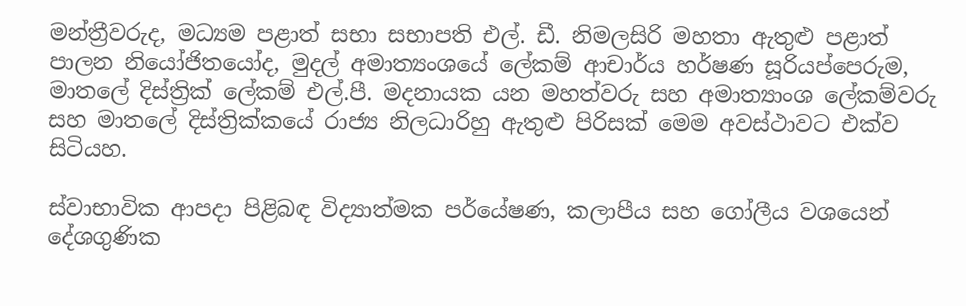මන්ත්‍රීවරුද, මධ්‍යම පළාත් සභා සභාපති එල්. ඩී. නිමලසිරි මහතා ඇතුළු පළාත් පාලන නියෝජිතයෝද, මුදල් අමාත්‍යංශයේ ලේකම් ආචාර්ය හර්ෂණ සූරියප්පෙරුම, මාතලේ දිස්ත්‍රික් ලේකම් එල්.පී. මදනායක යන මහත්වරු සහ අමාත්‍යාංශ ලේකම්වරු සහ මාතලේ දිස්ත්‍රික්කයේ රාජ්‍ය නිලධාරිහු ඇතුළු පිරිසක් මෙම අවස්ථාවට එක්ව සිටියහ.

ස්වාභාවික ආපදා පිළිබඳ විද්‍යාත්මක පර්යේෂණ, කලාපීය සහ ගෝලීය වශයෙන් දේශගුණික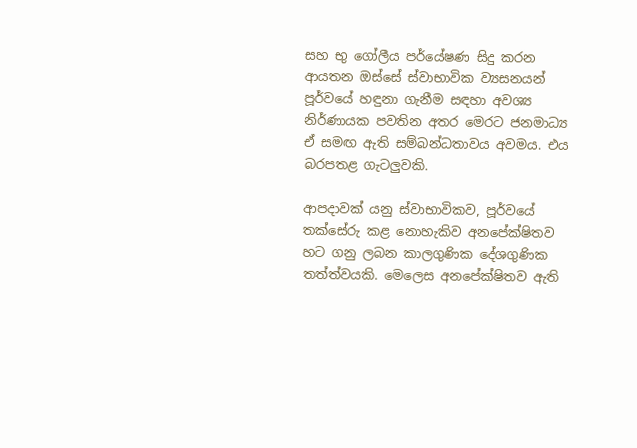සහ භු ගෝලීය පර්යේෂණ සිදු කරන ආයතන ඔස්සේ ස්වාභාවික ව්‍යසනයන් පූර්වයේ හඳුනා ගැනීම සඳහා අවශ්‍ය නිර්ණායක පවතින අතර මෙරට ජනමාධ්‍ය ඒ සමඟ ඇති සම්බන්ධතාවය අවමය. එය බරපතළ ගැටලුවකි.

ආපදාවක් යනු ස්වාභාවිකව, පූර්වයේ තක්සේරු කළ නොහැකිව අනපේක්ෂිතව හට ගනු ලබන කාලගුණික දේශගුණික තත්ත්වයකි. මෙලෙස අනපේක්ෂිතව ඇති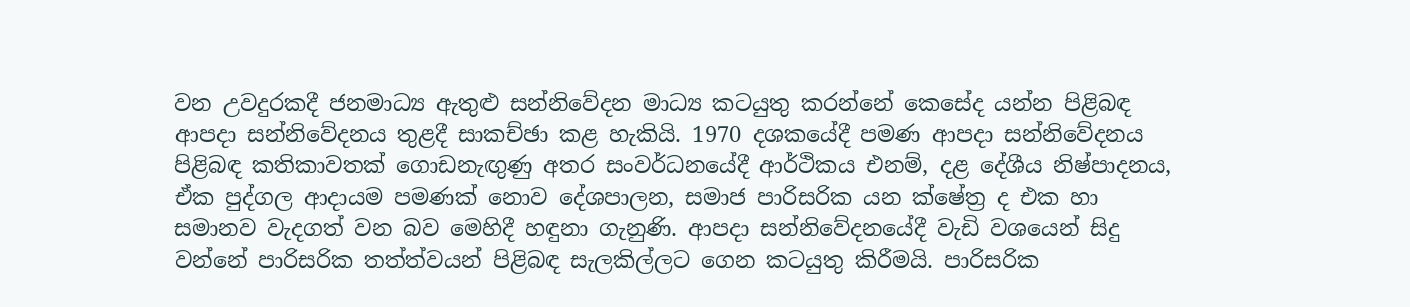වන උවදුරකදී ජනමාධ්‍ය ඇතුළු සන්නිවේදන මාධ්‍ය කටයුතු කරන්නේ කෙසේද යන්න පිළිබඳ ආපදා සන්නිවේදනය තුළදී සාකච්ඡා කළ හැකියි. 1970 දශකයේදී පමණ ආපදා සන්නිවේදනය පිළිබඳ කතිකාවතක් ගොඩනැඟුණු අතර සංවර්ධනයේදී ආර්ථිකය එනම්, දළ දේශීය නිෂ්පාදනය, ඒක පුද්ගල ආදායම පමණක් නොව දේශපාලන, සමාජ පාරිසරික යන ක්ෂේත්‍ර ද එක හා සමානව වැදගත් වන බව මෙහිදී හඳුනා ගැනුණි. ආපදා සන්නිවේදනයේදී වැඩි වශයෙන් සිදු වන්නේ පාරිසරික තත්ත්වයන් පිළිබඳ සැලකිල්ලට ගෙන කටයුතු කිරීමයි. පාරිසරික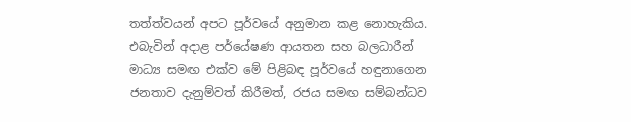තත්ත්වයන් අපට පූර්වයේ අනුමාන කළ නොහැකිය. එබැවින් අදාළ පර්යේෂණ ආයතන සහ බලධාරීන් මාධ්‍ය සමඟ එක්ව මේ පිළිබඳ පූර්වයේ හඳුනාගෙන ජනතාව දැනුම්වත් කිරීමත්, රජය සමඟ සම්බන්ධව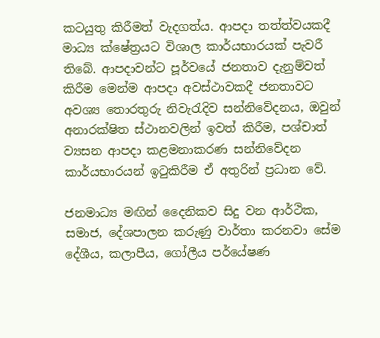කටයුතු කිරීමත් වැදගත්ය. ආපදා තත්ත්වයකදී මාධ්‍ය ක්ෂේත්‍රයට විශාල කාර්යභාරයක් පැවරී තිබේ. ආපදාවන්ට පූර්වයේ ජනතාව දැනුම්වත් කිරීම මෙන්ම ආපදා අවස්ථාවකදී ජනතාවට අවශ්‍ය තොරතුරු නිවැරැදිව සන්නිවේදනය, ඔවුන් අනාරක්ෂිත ස්ථානවලින් ඉවත් කිරීම, පශ්චාත් ව්‍යසන ආපදා කළමනාකරණ සන්නිවේදන කාර්යභාරයන් ඉටුකිරීම ඒ අතුරින් ප්‍රධාන වේ.

ජනමාධ්‍ය මඟින් දෛනිකව සිදු වන ආර්ථික, සමාජ, දේශපාලන කරුණු වාර්තා කරනවා සේම දේශීය, කලාපීය, ගෝලීය පර්යේෂණ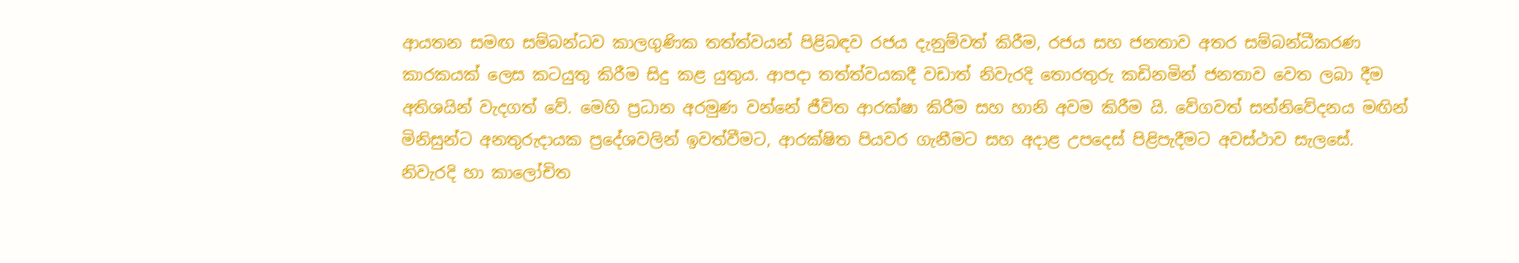ආයතන සමඟ සම්බන්ධව කාලගුණික තත්ත්වයන් පිළිබඳව රජය දැනුම්වත් කිරීම, රජය සහ ජනතාව අතර සම්බන්ධීකරණ කාරකයක් ලෙස කටයුතු කිරීම සිදු කළ යුතුය. ආපදා තත්ත්වයකදී වඩාත් නිවැරදි තොරතුරු කඩිනමින් ජනතාව වෙත ලබා දීම අතිශයින් වැදගත් වේ. මෙහි ප්‍රධාන අරමුණ වන්නේ ජීවිත ආරක්ෂා කිරීම සහ හානි අවම කිරීම යි. වේගවත් සන්නිවේදනය මඟින් මිනිසුන්ට අනතුරුදායක ප්‍රදේශවලින් ඉවත්වීමට, ආරක්ෂිත පියවර ගැනීමට සහ අදාළ උපදෙස් පිළිපැදීමට අවස්ථාව සැලසේ. නිවැරදි හා කාලෝචිත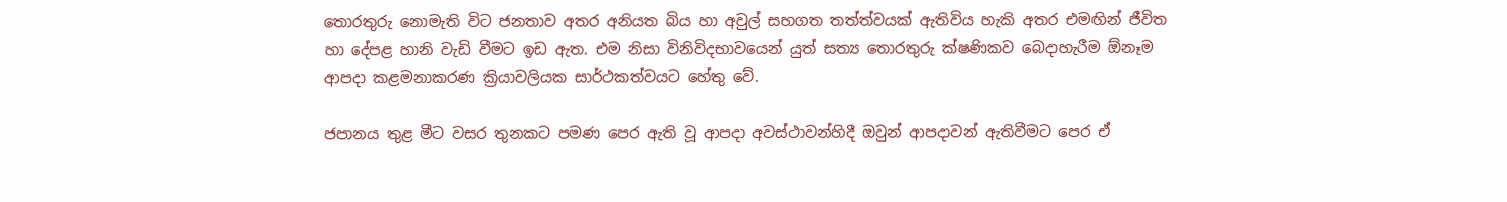තොරතුරු නොමැති විට ජනතාව අතර අනියත බිය හා අවුල් සහගත තත්ත්වයක් ඇතිවිය හැකි අතර එමඟින් ජීවිත හා දේපළ හානි වැඩි වීමට ඉඩ ඇත. එම නිසා විනිවිදභාවයෙන් යුත් සත්‍ය තොරතුරු ක්ෂණිකව බෙදාහැරීම ඕනෑම ආපදා කළමනාකරණ ක්‍රියාවලියක සාර්ථකත්වයට හේතු වේ.

ජපානය තුළ මීට වසර තුනකට පමණ පෙර ඇති වූ ආපදා අවස්ථාවන්හිදී ඔවුන් ආපදාවන් ඇතිවීමට පෙර ඒ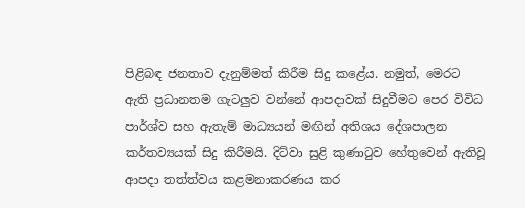පිළිබඳ ජනතාව දැනුම්මත් කිරීම සිදු කළේය. නමුත්, මෙරට ඇති ප්‍රධානතම ගැටලුව වන්නේ ආපදාවක් සිදුවීමට පෙර විවිධ පාර්ශ්ව සහ ඇතැම් මාධ්‍යයන් මඟින් අතිශය දේශපාලන කර්තව්‍යයක් සිදු කිරීමයි. දිට්වා සුළි කුණාටුව හේතුවෙන් ඇතිවූ ආපදා තත්ත්වය කළමනාකරණය කර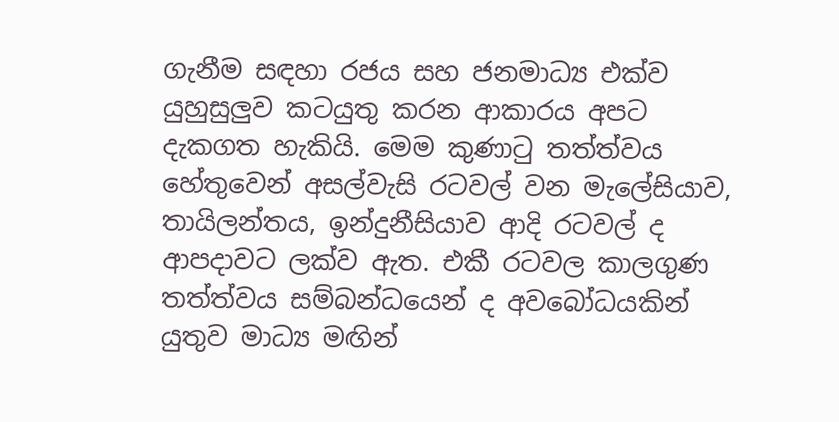ගැනීම සඳහා රජය සහ ජනමාධ්‍ය එක්ව යුහුසුලුව කටයුතු කරන ආකාරය අපට දැකගත හැකියි. මෙම කුණාටු තත්ත්වය හේතුවෙන් අසල්වැසි රටවල් වන මැලේසියාව, තායිලන්තය, ඉන්දුනීසියාව ආදි රටවල් ද ආපදාවට ලක්ව ඇත. එකී රටවල කාලගුණ තත්ත්වය සම්බන්ධයෙන් ද අවබෝධයකින් යුතුව මාධ්‍ය මඟින්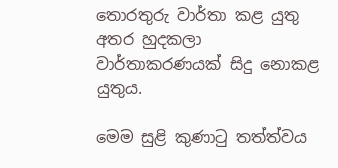තොරතුරු වාර්තා කළ යුතු අතර හුදකලා වාර්තාකරණයක් සිදු නොකළ යුතුය.

මෙම සුළි කුණාටු තත්ත්වය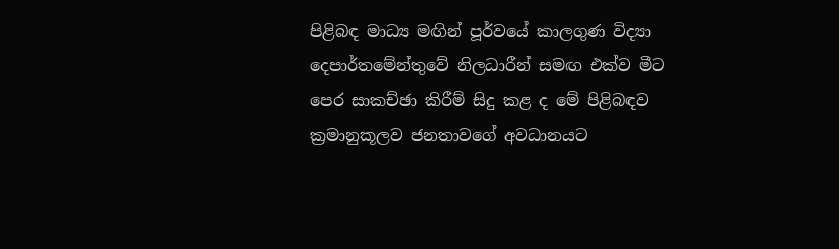පිළිබඳ මාධ්‍ය මඟින් පූර්වයේ කාලගුණ විද්‍යා දෙපාර්තමේන්තුවේ නිලධාරීන් සමඟ එක්ව මීට පෙර සාකච්ඡා කිරීම් සිදු කළ ද මේ පිළිබඳව ක්‍රමානුකූලව ජනතාවගේ අවධානයට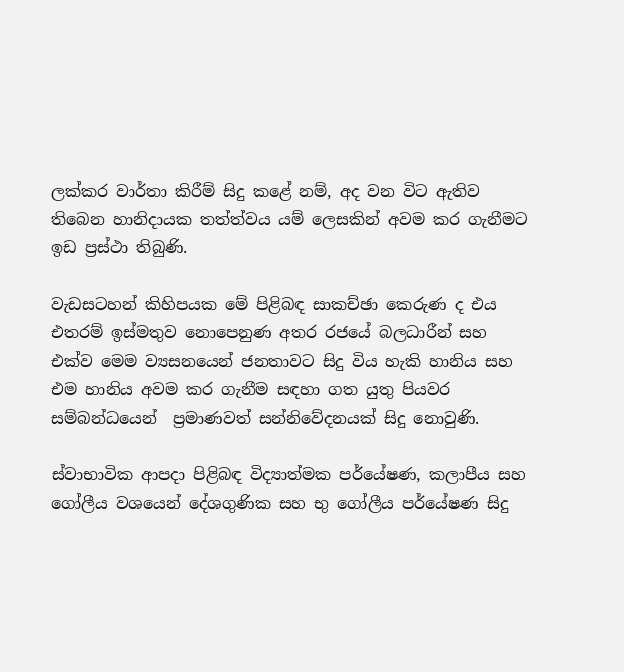ලක්කර වාර්තා කිරීම් සිදු කළේ නම්, අද වන විට ඇතිව තිබෙන හානිදායක තත්ත්වය යම් ලෙසකින් අවම කර ගැනීමට ඉඩ ප්‍රස්ථා තිබුණි.

වැඩසටහන් කිහිපයක මේ පිළිබඳ සාකච්ඡා කෙරුණ ද එය එතරම් ඉස්මතුව නොපෙනුණ අතර රජයේ බලධාරීන් සහ එක්ව මෙම ව්‍යසනයෙන් ජනතාවට සිදු විය හැකි හානිය සහ එම හානිය අවම කර ගැනීම සඳහා ගත යුතු පියවර සම්බන්ධයෙන් ‍ ප්‍රමාණවත් සන්නිවේදනයක් සිදු නොවුණි.

ස්වාභාවික ආපදා පිළිබඳ විද්‍යාත්මක පර්යේෂණ, කලාපීය සහ ගෝලීය වශයෙන් දේශගුණික සහ භු ගෝලීය පර්යේෂණ සිදු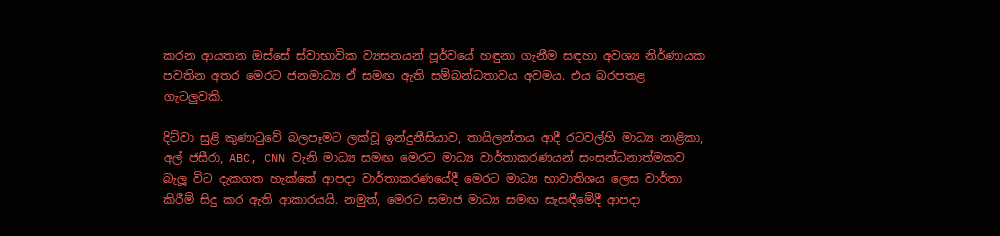කරන ආයතන ඔස්සේ ස්වාභාවික ව්‍යසනයන් පූර්වයේ හඳුනා ගැනීම සඳහා අවශ්‍ය නිර්ණායක පවතින අතර මෙරට ජනමාධ්‍ය ඒ සමඟ ඇති සම්බන්ධතාවය අවමය. එය බරපතළ ගැටලුවකි.

දිට්වා සුළි කුණාටුවේ බලපෑමට ලක්වූ ඉන්දුනීසියාව, තායිලන්තය ආදී රටවල්හි මාධ්‍ය නාළිකා, අල් ජසීරා, ABC, CNN වැනි මාධ්‍ය සමඟ මෙරට මාධ්‍ය වාර්තාකරණයන් සංසන්ධනාත්මකව බැලූ විට දැකගත හැක්කේ ආපදා වාර්තාකරණයේදී මෙරට මාධ්‍ය භාවාතිශය ලෙස වාර්තා කිරීම් සිදු කර ඇති ආකාරයයි. නමුත්, මෙරට සමාජ මාධ්‍ය සමඟ සැසඳීමේදී ආපදා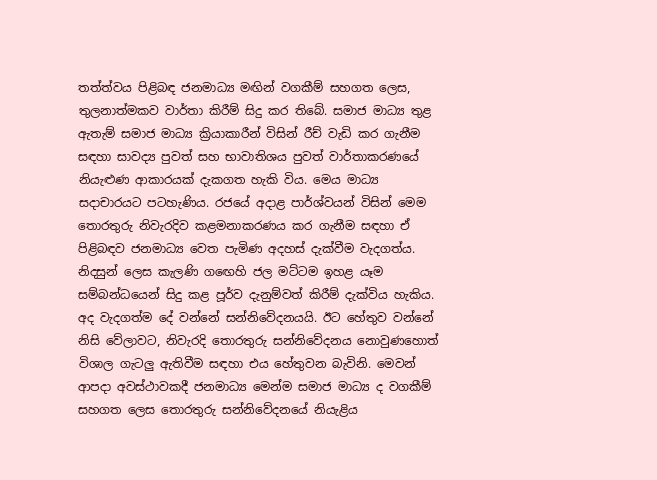තත්ත්වය පිළිබඳ ජනමාධ්‍ය මඟින් වගකීම් සහගත ලෙස, තුලනාත්මකව වාර්තා කිරීම් සිදු කර තිබේ. සමාජ මාධ්‍ය තුළ ඇතැම් සමාජ මාධ්‍ය ක්‍රියාකාරීන් විසින් රීච් වැඩි කර ගැනීම සඳහා සාවද්‍ය පුවත් සහ භාවාතිශය පුවත් වාර්තාකරණයේ නියැළුණ ආකාරයක් දැකගත හැකි විය. මෙය මාධ්‍ය සදාචාරයට පටහැණිය. රජයේ අදාළ පාර්ශ්වයන් විසින් මෙම තොරතුරු නිවැරදිව කළමනාකරණය කර ගැනීම සඳහා ඒ පිළිබඳව ජනමාධ්‍ය වෙත පැමිණ අදහස් දැක්වීම වැදගත්ය. නිදසුන් ලෙස කැලණි ගඟෙහි ජල මට්ටම ඉහළ යෑම සම්බන්ධයෙන් සිදු කළ පූර්ව දැනුම්වත් කිරීම් දැක්විය හැකිය. අද වැදගත්ම දේ වන්නේ සන්නිවේදනයයි. ඊට හේතුව වන්නේ නිසි වේලාවට, නිවැරදි තොරතුරු සන්නිවේදනය නොවුණහොත් විශාල ගැටලු ඇතිවීම සඳහා එය හේතුවන බැවිනි. මෙවන් ආපදා අවස්ථාවකදී ජනමාධ්‍ය මෙන්ම සමාජ මාධ්‍ය ද වගකීම් සහගත ලෙස තොරතුරු සන්නිවේදනයේ නියැළිය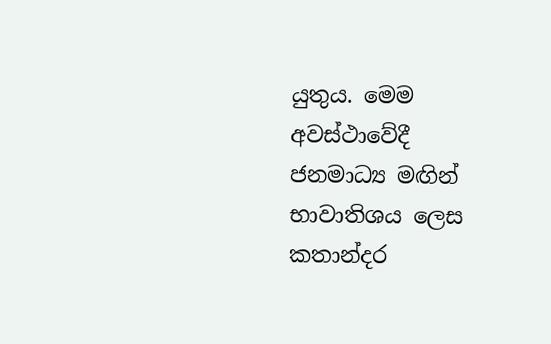යුතුය. මෙම අවස්ථාවේදී ජනමාධ්‍ය මඟින් භාවාතිශය ලෙස කතාන්දර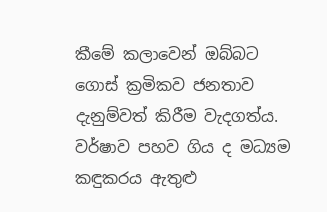කීමේ කලාවෙන් ඔබ්බට ගොස් ක්‍රමිකව ජනතාව දැනුම්වත් කිරීම වැදගත්ය. වර්ෂාව පහව ගිය ද මධ්‍යම කඳුකරය ඇතුළු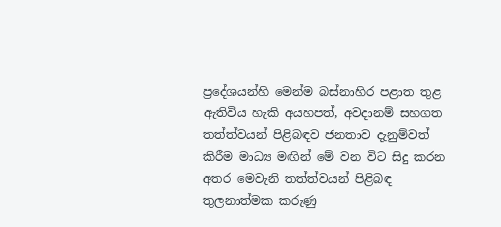ප්‍රදේශයන්හි මෙන්ම බස්නාහිර පළාත තුළ ඇතිවිය හැකි අයහපත්, අවදානම් සහගත තත්ත්වයන් පිළිබඳව ජනතාව දැනුම්වත් කිරීම මාධ්‍ය මඟින් මේ වන විට සිදු කරන අතර මෙවැනි තත්ත්වයන් පිළිබඳ තුලනාත්මක කරුණු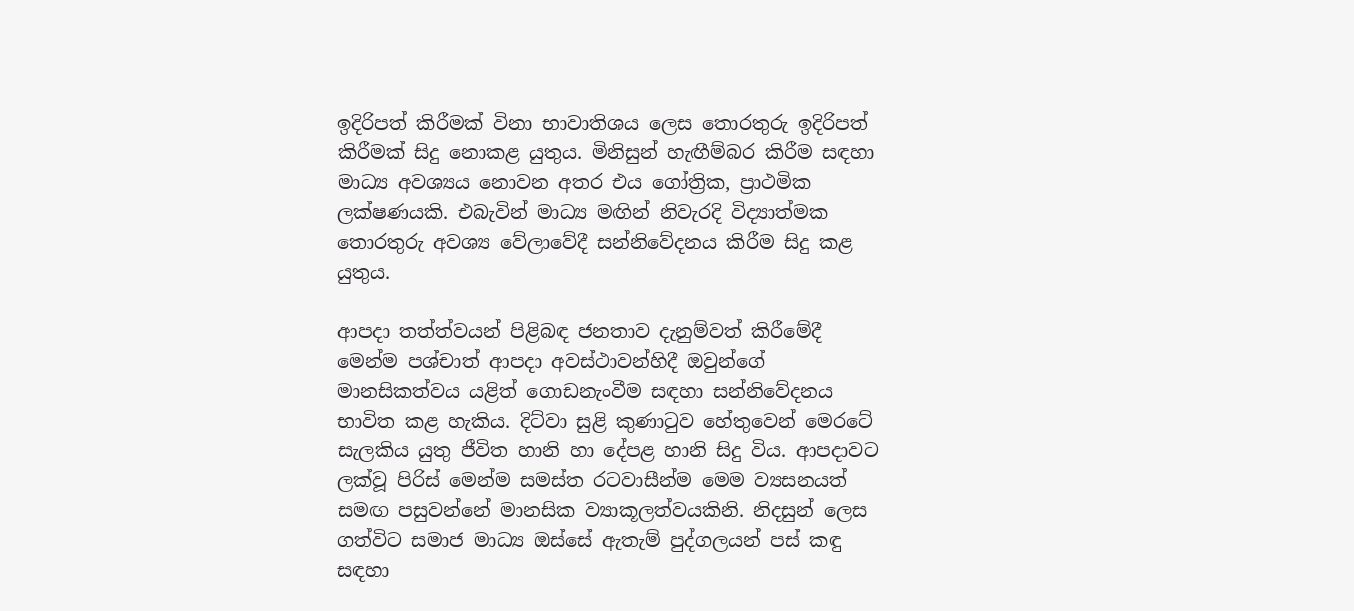ඉදිරිපත් කිරීමක් විනා භාවාතිශය ලෙස තොරතුරු ඉදිරිපත් කිරීමක් සිදු නොකළ යුතුය. මිනිසුන් හැඟීම්බර කිරීම සඳහා මාධ්‍ය අවශ්‍යය නොවන අතර එය ගෝත්‍රික, ප්‍රාථමික ලක්ෂණයකි. එබැවින් මාධ්‍ය මඟින් නිවැරදි විද්‍යාත්මක තොරතුරු අවශ්‍ය වේලාවේදී සන්නිවේදනය කිරීම සිදු කළ යුතුය.

ආපදා තත්ත්වයන් පිළිබඳ ජනතාව දැනුම්වත් කිරීමේදී මෙන්ම පශ්චාත් ආපදා අවස්ථාවන්හිදී ඔවුන්ගේ මානසිකත්වය යළිත් ගොඩනැංවීම සඳහා සන්නිවේදනය භාවිත කළ හැකිය. දිට්වා සුළි කුණාටුව හේතුවෙන් මෙරටේ සැලකිය යුතු ජීවිත හානි හා දේපළ හානි සිදු විය. ආපදාවට ලක්වූ පිරිස් මෙන්ම සමස්ත රටවාසීන්ම මෙම ව්‍යසනයත් සමඟ පසුවන්නේ මානසික ව්‍යාකූලත්වයකිනි. නිදසුන් ලෙස ගත්විට සමාජ මාධ්‍ය ඔස්සේ ඇතැම් පුද්ගලයන් පස් කඳු සඳහා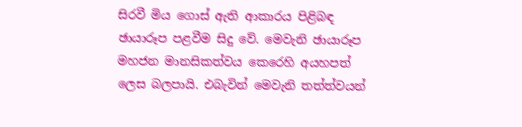සිරවී මිය ගොස් ඇති ආකාරය පිළිබඳ ඡායාරූප පළවීම සිදු වේ. මෙවැනි ඡායාරූප මහජන මානසිකත්වය කෙරෙහි අයහපත් ලෙස බලපායි. එබැවින් මෙවැනි තත්ත්වයන්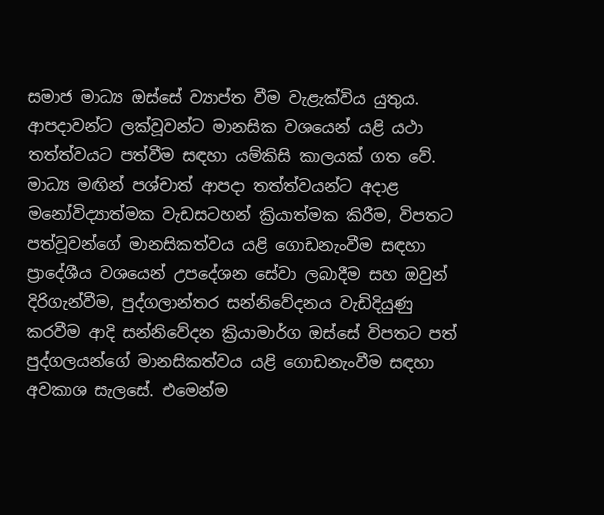සමාජ මාධ්‍ය ඔස්සේ ව්‍යාප්ත වීම වැළැක්විය යුතුය. ආපදාවන්ට ලක්වූවන්ට මානසික වශයෙන් යළි යථා තත්ත්වයට පත්වීම සඳහා යම්කිසි කාලයක් ගත වේ. මාධ්‍ය මඟින් පශ්චාත් ආපදා තත්ත්වයන්ට අදාළ මනෝවිද්‍යාත්මක වැඩසටහන් ක්‍රියාත්මක කිරීම, විපතට පත්වූවන්ගේ මානසිකත්වය යළි ගොඩනැංවීම සඳහා ප්‍රාදේශීය වශයෙන් උපදේශන සේවා ලබාදීම සහ ඔවුන් දිරිගැන්වීම, පුද්ගලාන්තර සන්නිවේදනය වැඩිදියුණු කරවීම ආදි සන්නිවේදන ක්‍රියාමාර්ග ඔස්සේ විපතට පත් පුද්ගලයන්ගේ මානසිකත්වය යළි ගොඩනැංවීම සඳහා අවකාශ සැලසේ. එමෙන්ම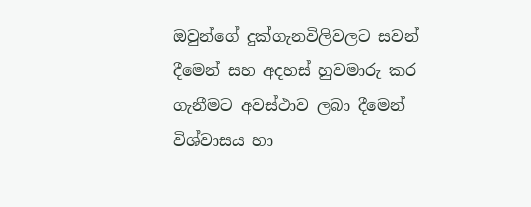ඔවුන්ගේ දුක්ගැනවිලිවලට සවන් දීමෙන් සහ අදහස් හුවමාරු කර ගැනීමට අවස්ථාව ලබා දීමෙන් විශ්වාසය හා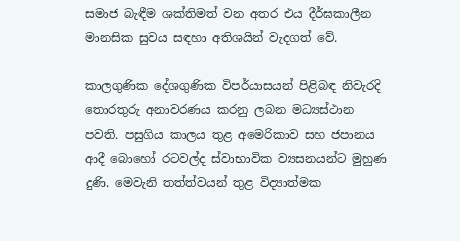සමාජ බැඳීම ශක්තිමත් වන අතර එය දීර්ඝකාලීන මානසික සුවය සඳහා අතිශයින් වැදගත් වේ.

කාලගුණික දේශගුණික විපර්යාසයන් පිළිබඳ නිවැරදි තොරතුරු අනාවරණය කරනු ලබන මධ්‍යස්ථාන පවති. පසුගිය කාලය තුළ අමෙරිකාව සහ ජපානය ආදී බොහෝ රටවල්ද ස්වාභාවික ව්‍යසනයන්ට මුහුණ දුණි. මෙවැනි තත්ත්වයන් තුළ විද්‍යාත්මක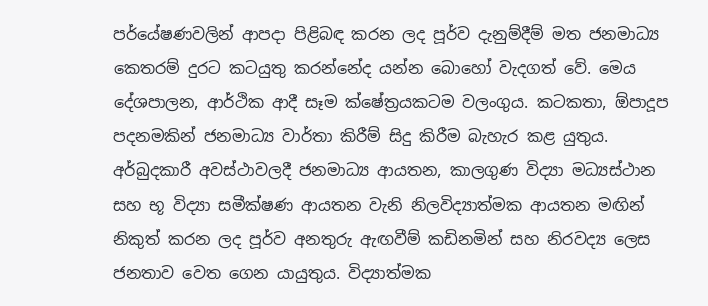පර්යේෂණවලින් ආපදා පිළිබඳ කරන ලද පූර්ව දැනුම්දීම් මත ජනමාධ්‍ය කෙතරම් දුරට කටයුතු කරන්නේද යන්න බොහෝ වැදගත් වේ. මෙය දේශපාලන, ආර්ථික ආදී සෑම ක්ෂේත්‍රයකටම වලංගුය. කටකතා, ඕපාදූප පදනමකින් ජනමාධ්‍ය වාර්තා කිරීම් සිදු කිරීම බැහැර කළ යුතුය. අර්බුදකාරී අවස්ථාවලදී ජනමාධ්‍ය ආයතන, කාලගුණ විද්‍යා මධ්‍යස්ථාන සහ භූ විද්‍යා සමීක්ෂණ ආයතන වැනි නිලවිද්‍යාත්මක ආයතන මඟින් නිකුත් කරන ලද පූර්ව අනතුරු ඇඟවීම් කඩිනමින් සහ නිරවද්‍ය ලෙස ජනතාව වෙත ගෙන යායුතුය. විද්‍යාත්මක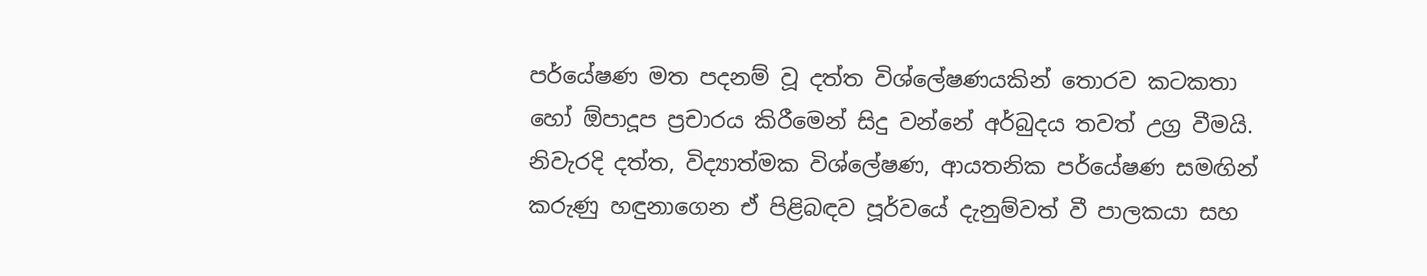පර්යේෂණ මත පදනම් වූ දත්ත විශ්ලේෂණයකින් තොරව කටකතා හෝ ඕපාදූප ප්‍රචාරය කිරීමෙන් සිදු වන්නේ අර්බුදය තවත් උග්‍ර වීමයි. නිවැරදි දත්ත, විද්‍යාත්මක විශ්ලේෂණ, ආයතනික පර්යේෂණ සමඟින් කරුණු හඳුනාගෙන ඒ පිළිබඳව පූර්වයේ දැනුම්වත් වී පාලකයා සහ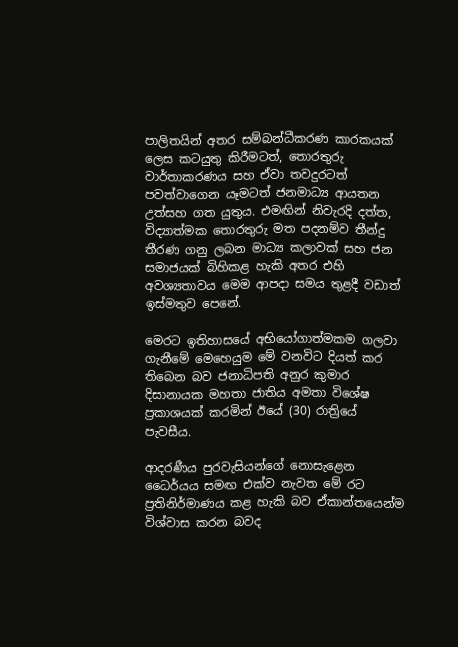පාලිතයින් අතර සම්බන්ධීකරණ කාරකයක් ලෙස කටයුතු කිරීමටත්, තොරතුරු වාර්තාකරණය සහ ඒවා තවදුරටත් පවත්වාගෙන යෑමටත් ජනමාධ්‍ය ආයතන උත්සහ ගත යුතුය. එමඟින් නිවැරදි දත්ත, විද්‍යාත්මක තොරතුරු මත පදනම්ව තීන්දු තීරණ ගනු ලබන මාධ්‍ය කලාවක් සහ ජන සමාජයක් බිහිකළ හැකි අතර එහි අවශ්‍යතාවය මෙම ආපදා සමය තුළදී වඩාත් ඉස්මතුව පෙනේ.

මෙරට ඉතිහාසයේ අභියෝගාත්මකම ගලවා ගැනීමේ මෙහෙයුම මේ වනවිට දියත් කර තිබෙන බව ජනාධිපති අනුර කුමාර දිසානායක මහතා ජාතිය අමතා විශේෂ ප්‍රකාශයක් කරමින් ඊයේ (30) රාත්‍රියේ පැවසීය.

ආදරණීය පුරවැසියන්ගේ නොසැළෙන ධෛර්යය සමඟ එක්ව නැවත මේ රට ප්‍රතිනිර්මාණය කළ හැකි බව ඒකාන්තයෙන්ම විශ්වාස කරන බවද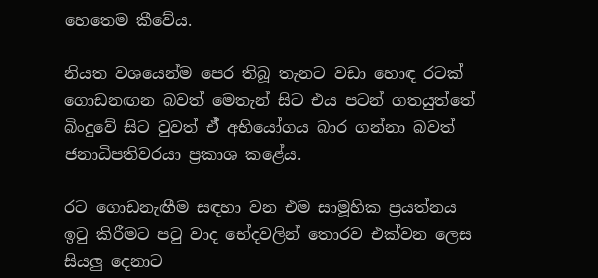හෙතෙම කීවේය.

නියත වශයෙන්ම පෙර තිබූ තැනට වඩා හොඳ රටක් ගොඩනඟන බවත් මෙතැන් සිට එය පටන් ගතයුත්තේ බිංදුවේ සිට වුවත් ඒ් අභියෝගය බාර ගන්නා බවත් ජනාධිපතිවරයා ප්‍රකාශ කළේය.

රට ගොඩනැඟීම සඳහා වන එම සාමූහික ප්‍රයත්නය ඉටු කිරීමට පටු වාද භේදවලින් තොරව එක්වන ලෙස සියලු දෙනාට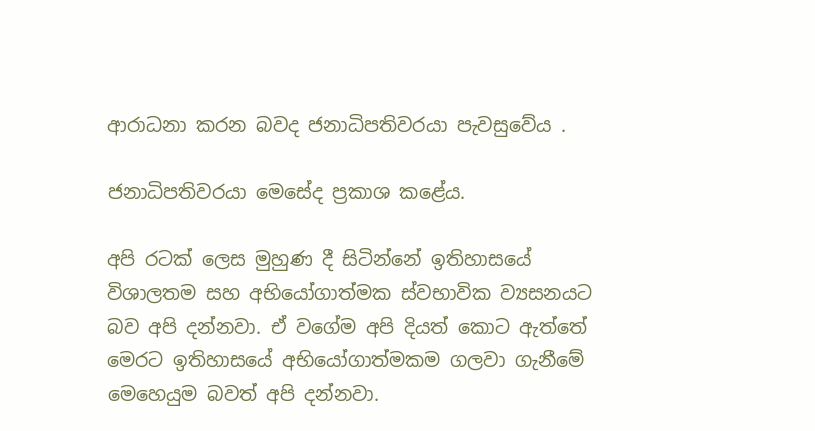ආරාධනා කරන බවද ජනාධිපතිවරයා පැවසුවේය .

ජනාධිපතිවරයා මෙසේද ප්‍රකාශ කළේය.

අපි රටක් ලෙස මුහුණ දී සිටින්නේ ඉතිහාසයේ විශාලතම සහ අභියෝගාත්මක ස්වභාවික ව්‍යසනයට බව අපි දන්නවා. ඒ වගේම අපි දියත් කොට ඇත්තේ මෙරට ඉතිහාසයේ අභියෝගාත්මකම ගලවා ගැනීමේ මෙහෙයුම බවත් අපි දන්නවා.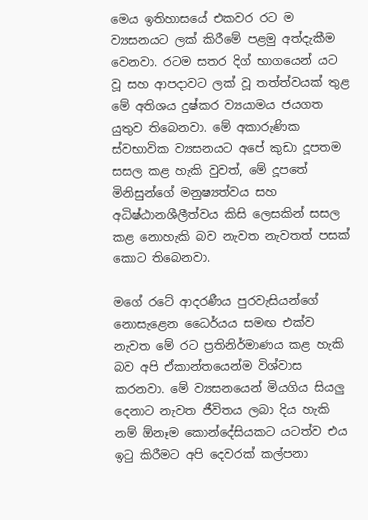මෙය ඉතිහාසයේ එකවර රට ම ව්‍යසනයට ලක් කිරීමේ පළමු අත්දැකීම වෙනවා. රටම සතර දිග් භාගයෙන් යට වූ සහ ආපදාවට ලක් වූ තත්ත්වයක් තුළ මේ අතිශය දුෂ්කර ව්‍යයාමය ජයගත යුතුව තිබෙනවා. මේ අකාරුණික ස්වභාවික ව්‍යසනයට අපේ කුඩා දූපතම සසල කළ හැකි වුවත්, මේ දූපතේ මිනිසුන්ගේ මනුෂ්‍යත්වය සහ අධිෂ්ඨානශීලීත්වය කිසි ලෙසකින් සසල කළ නොහැකි බව නැවත නැවතත් පසක් කොට තිබෙනවා.

මගේ රටේ ආදරණීය පුරවැසියන්ගේ නොසැළෙන ධෛර්යය සමඟ එක්ව නැවත මේ රට ප්‍රතිනිර්මාණය කළ හැකි බව අපි ඒකාන්තයෙන්ම විශ්වාස කරනවා. මේ ව්‍යසනයෙන් මියගිය සියලු දෙනාට නැවත ජීවිතය ලබා දිය හැකි නම් ඕනෑම කොන්දේසියකට යටත්ව එය ඉටු කිරීමට අපි දෙවරක් කල්පනා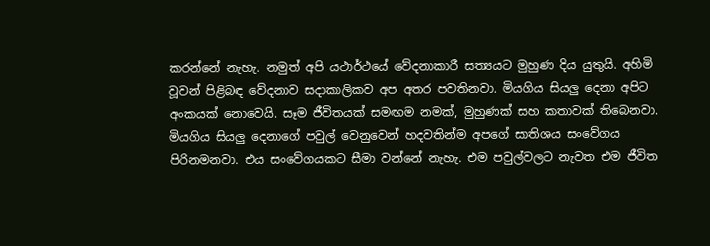කරන්නේ නැහැ. නමුත් අපි යථාර්ථයේ වේදනාකාරී සත්‍යයට මුහුණ දිය යුතුයි. අහිමි වූවන් පිළිබඳ වේදනාව සදාකාලිකව අප අතර පවතිනවා. මියගිය සියලු දෙනා අපිට අංකයක් නොවෙයි. සෑම ජීවිතයක් සමඟම නමක්, මුහුණක් සහ කතාවක් තිබෙනවා. මියගිය සියලු දෙනාගේ පවුල් වෙනුවෙන් හදවතින්ම අපගේ සාතිශය සංවේගය පිරිනමනවා. එය සංවේගයකට සීමා වන්නේ නැහැ. එම පවුල්වලට නැවත එම ජීවිත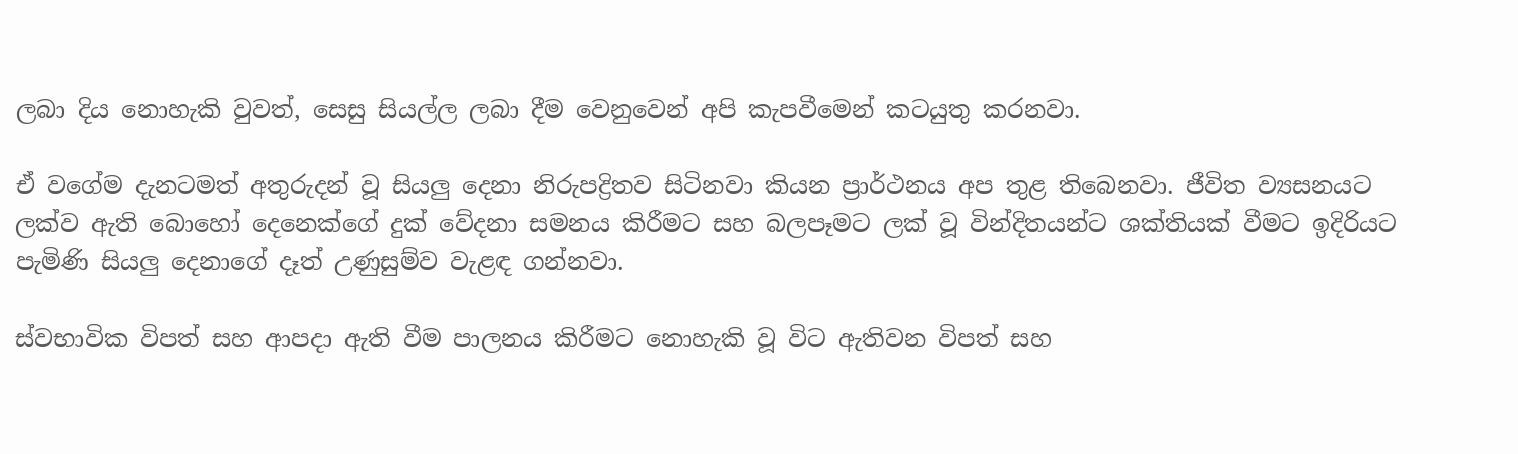ලබා දිය නොහැකි වුවත්, සෙසු සියල්ල ලබා දීම වෙනුවෙන් අපි කැපවීමෙන් කටයුතු කරනවා.

ඒ වගේම දැනටමත් අතුරුදන් වූ සියලු දෙනා නිරුපද්‍රිතව සිටිනවා කියන ප්‍රාර්ථනය අප තුළ තිබෙනවා. ජීවිත ව්‍යසනයට ලක්ව ඇති බොහෝ දෙනෙක්ගේ දුක් වේදනා සමනය කිරීමට සහ බලපෑමට ලක් වූ වින්දිතයන්ට ශක්තියක් වීමට ඉදිරියට පැමිණි සියලු දෙනාගේ දෑත් උණුසුම්ව වැළඳ ගන්නවා.

ස්වභාවික විපත් සහ ආපදා ඇති වීම පාලනය කිරීමට නොහැකි වූ විට ඇතිවන විපත් සහ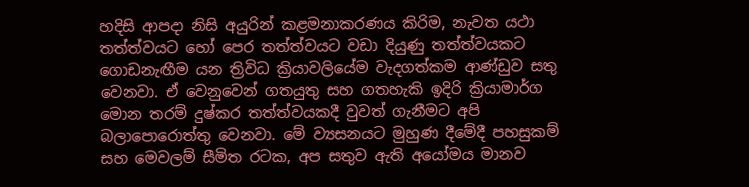හදිසි ආපදා නිසි අයුරින් කළමනාකරණය කිරිම, නැවත යථා තත්ත්වයට හෝ පෙර තත්ත්වයට වඩා දියුණු තත්ත්වයකට ගොඩනැඟීම යන ත්‍රිවිධ ක්‍රියාවලියේම වැදගත්කම ආණ්ඩුව සතු වෙනවා. ඒ වෙනුවෙන් ගතයුතු සහ ගතහැකි ඉදිරි ක්‍රියාමාර්ග මොන තරම් දුෂ්කර තත්ත්වයකදී වුවත් ගැනීමට අපි බලාපොරොත්තු වෙනවා. මේ ව්‍යසනයට මුහුණ දීමේදී පහසුකම් සහ මෙවලම් සීමිත රටක, අප සතුව ඇති අයෝමය මානව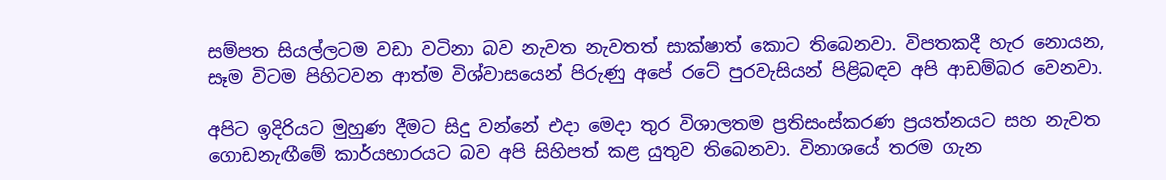සම්පත සියල්ලටම වඩා වටිනා බව නැවත නැවතත් සාක්ෂාත් කොට තිබෙනවා. විපතකදී හැර නොයන, සෑම විටම පිහිටවන ආත්ම විශ්වාසයෙන් පිරුණු අපේ රටේ පුරවැසියන් පිළිබඳව අපි ආඩම්බර වෙනවා.

අපිට ඉදිරියට මුහුණ දීමට සිදු වන්නේ එදා මෙදා තුර විශාලතම ප්‍රතිසංස්කරණ ප්‍රයත්නයට සහ නැවත ගොඩනැඟීමේ කාර්යභාරයට බව අපි සිහිපත් කළ යුතුව තිබෙනවා. විනාශයේ තරම ගැන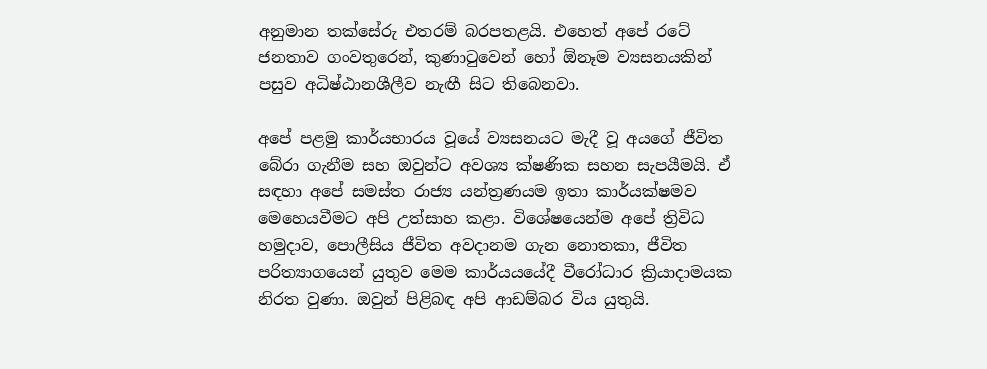අනුමාන තක්සේරු එතරම් බරපතළයි. එහෙත් අපේ රටේ ජනතාව ගංවතුරෙන්, කුණාටුවෙන් හෝ ඕනෑම ව්‍යසනයකින් පසුව අධිෂ්ඨානශීලීව නැඟී සිට තිබෙනවා.

අපේ පළමු කාර්යභාරය වූයේ ව්‍යසනයට මැදී වූ අයගේ ජීවිත බේරා ගැනීම සහ ඔවුන්ට අවශ්‍ය ක්ෂණික සහන සැපයීමයි. ඒ සඳහා අපේ සමස්ත රාජ්‍ය යන්ත්‍රණයම ඉතා කාර්යක්ෂමව මෙහෙයවීමට අපි උත්සාහ කළා. විශේෂයෙන්ම අපේ ත්‍රිවිධ හමුදාව, පොලීසිය ජීවිත අවදානම ගැන නොතකා, ජීවිත පරිත්‍යාගයෙන් යුතුව මෙම කාර්යයයේදී වීරෝධාර ක්‍රියාදාමයක නිරත වුණා. ඔවුන් පිළිබඳ අපි ආඩම්බර විය යුතුයි.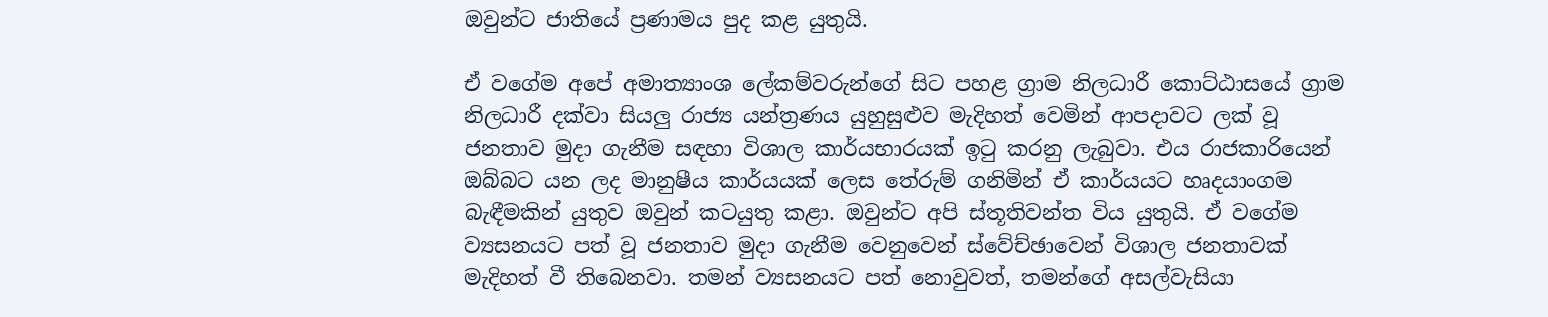ඔවුන්ට ජාතියේ ප්‍රණාමය පුද කළ යුතුයි.

ඒ වගේම අපේ අමාත්‍යාංශ ලේකම්වරුන්ගේ සිට පහළ ග්‍රාම නිලධාරී කොට්ඨාසයේ ග්‍රාම නිලධාරී දක්වා සියලු රාජ්‍ය යන්ත්‍රණය යුහුසුළුව මැදිහත් වෙමින් ආපදාවට ලක් වූ ජනතාව මුදා ගැනීම සඳහා විශාල කාර්යභාරයක් ඉටු කරනු ලැබුවා. එය රාජකාරියෙන් ඔබ්බට යන ලද මානුෂීය කාර්යයක් ලෙස තේරුම් ගනිමින් ඒ කාර්යයට හෘදයාංගම බැඳීමකින් යුතුව ඔවුන් කටයුතු කළා. ඔවුන්ට අපි ස්තූතිවන්ත විය යුතුයි. ඒ වගේම ව්‍යසනයට පත් වූ ජනතාව මුදා ගැනීම වෙනුවෙන් ස්වේච්ඡාවෙන් විශාල ජනතාවක් මැදිහත් වී තිබෙනවා. තමන් ව්‍යසනයට පත් නොවුවත්, තමන්ගේ අසල්වැසියා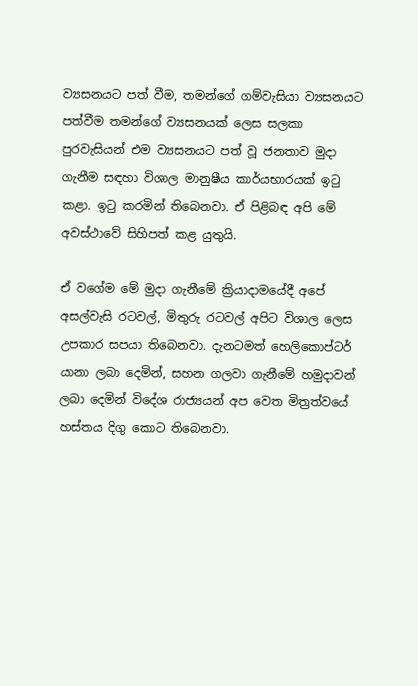ව්‍යසනයට පත් වීම, තමන්ගේ ගම්වැසියා ව්‍යසනයට පත්වීම තමන්ගේ ව්‍යසනයක් ලෙස සලකා පුරවැසියන් එම ව්‍යසනයට පත් වූ ජනතාව මුදා ගැනීම සඳහා විශාල මානුෂීය කාර්යභාරයක් ඉටු කළා. ඉටු කරමින් තිබෙනවා. ඒ පිළිබඳ අපි මේ අවස්ථාවේ සිහිපත් කළ යුතුයි.

ඒ වගේම මේ මුදා ගැනීමේ ක්‍රියාදාමයේදී අපේ අසල්වැසි රටවල්, මිතුරු රටවල් අපිට විශාල ලෙස උපකාර සපයා තිබෙනවා. දැනටමත් හෙලිකොප්ටර් යානා ලබා දෙමින්, සහන ගලවා ගැනීමේ හමුදාවන් ලබා දෙමින් විදේශ රාජ්‍යයන් අප වෙත මිත්‍රත්වයේ හස්තය දිගු කොට තිබෙනවා.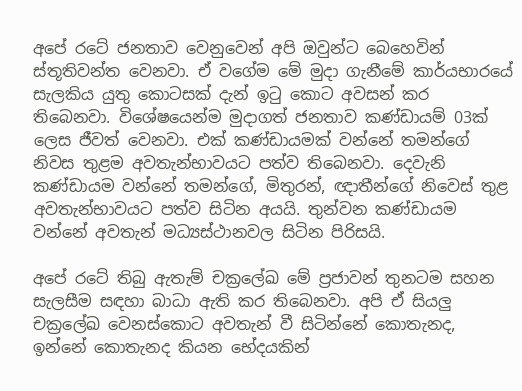අපේ රටේ ජනතාව වෙනුවෙන් අපි ඔවුන්ට බෙහෙවින් ස්තූතිවන්ත වෙනවා. ඒ වගේම මේ මුදා ගැනීමේ කාර්යභාරයේ සැලකිය යුතු කොටසක් දැන් ඉටු කොට අවසන් කර තිබෙනවා. විශේෂයෙන්ම මුදාගත් ජනතාව කණ්ඩායම් 03ක් ලෙස ජීවත් වෙනවා. එක් කණ්ඩායමක් වන්නේ තමන්ගේ නිවස තුළම අවතැන්භාවයට පත්ව තිබෙනවා. දෙවැනි කණ්ඩායම වන්නේ තමන්ගේ, මිතුරන්, ඥාතීන්ගේ නිවෙස් තුළ අවතැන්භාවයට පත්ව සිටින අයයි. තුන්වන කණ්ඩායම වන්නේ අවතැන් මධ්‍යස්ථානවල සිටින පිරිසයි.

අපේ රටේ තිබු ඇතැම් චක්‍රලේඛ මේ ප්‍රජාවන් තුනටම සහන සැලසීම සඳහා බාධා ඇති කර තිබෙනවා. අපි ඒ සියලු චක්‍රලේඛ වෙනස්කොට අවතැන් වී සිටින්නේ කොතැනද, ඉන්නේ කොතැනද කියන භේදයකින්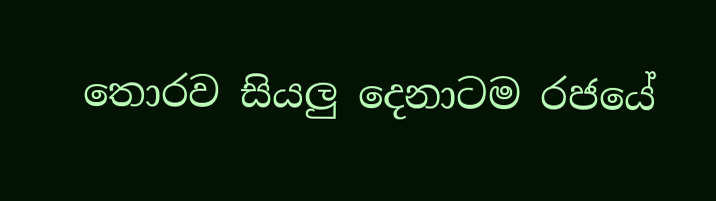තොරව සියලු දෙනාටම රජයේ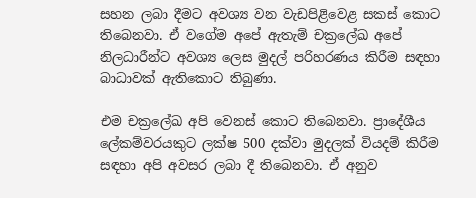සහන ලබා දීමට අවශ්‍ය වන වැඩපිළිවෙළ සකස් කොට තිබෙනවා. ඒ වගේම අපේ ඇතැම් චක්‍රලේඛ අපේ නිලධාරීන්ට අවශ්‍ය ලෙස මුදල් පරිහරණය කිරීම සඳහා බාධාවක් ඇතිකොට තිබුණා.

එම චක්‍රලේඛ අපි වෙනස් කොට තිබෙනවා. ප්‍රාදේශීය ලේකම්වරයකුට ලක්ෂ 500 දක්වා මුදලක් වියදම් කිරීම සඳහා අපි අවසර ලබා දී තිබෙනවා. ඒ අනුව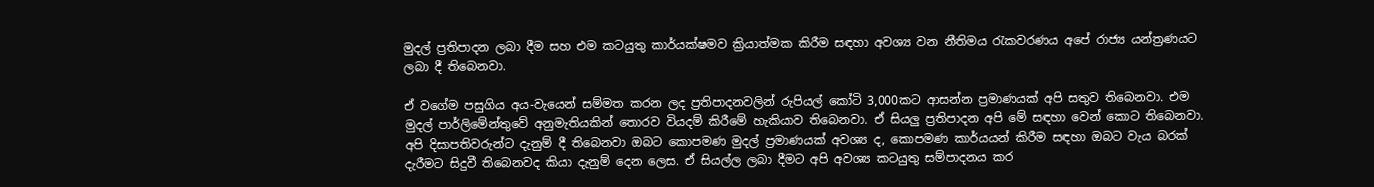මුදල් ප්‍රතිපාදන ලබා දීම සහ එම කටයුතු කාර්යක්ෂමව ක්‍රියාත්මක කිරීම සඳහා අවශ්‍ය වන නීතිමය රැකවරණය අපේ රාජ්‍ය යන්ත්‍රණයට ලබා දී තිබෙනවා.

ඒ වගේම පසුගිය අය-වැයෙන් සම්මත කරන ලද ප්‍රතිපාදනවලින් රුපියල් කෝටි 3,000කට ආසන්න ප්‍රමාණයක් අපි සතුව තිබෙනවා. එම මුදල් පාර්ලිමේන්තුවේ අනුමැතියකින් තොරව වියදම් කිරීමේ හැකියාව තිබෙනවා. ඒ සියලු ප්‍රතිපාදන අපි මේ සඳහා වෙන් කොට තිබෙනවා. අපි දිසාපතිවරුන්ට දැනුම් දී තිබෙනවා ඔබට කොපමණ මුදල් ප්‍රමාණයක් අවශ්‍ය ද, කොපමණ කාර්යයන් කිරීම සඳහා ඔබට වැය බරක් දැරීමට සිදුවී තිබෙනවද කියා දැනුම් දෙන ලෙස. ඒ සියල්ල ලබා දීමට අපි අවශ්‍ය කටයුතු සම්පාදනය කර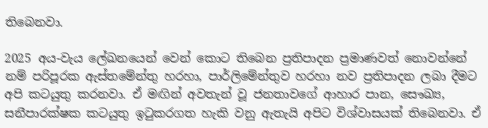තිබෙනවා.

2025 අය-වැය ලේඛනයෙන් වෙන් කොට තිබෙන ප්‍රතිපාදන ප්‍රමාණවත් නොවන්නේ නම් පරිපූරක ඇස්තමේන්තු හරහා, පාර්ලිමේන්තුව හරහා නව ප්‍රතිපාදන ලබා දීමට අපි කටයුතු කරනවා. ඒ මඟින් අවතැන් වූ ජනතාවගේ ආහාර පාන, සෞඛ්‍ය, සනීපාරක්ෂක කටයුතු ඉටුකරගත හැකි වනු ඇතැයි අපිට විශ්වාසයක් තිබෙනවා. ඒ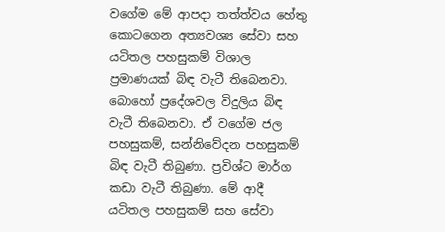වගේම මේ ආපදා තත්ත්වය හේතු කොටගෙන අත්‍යවශ්‍ය සේවා සහ යටිතල පහසුකම් විශාල ප්‍රමාණයක් බිඳ වැටී තිබෙනවා. බොහෝ ප්‍රදේශවල විදුලිය බිඳ වැටී තිබෙනවා. ඒ වගේම ජල පහසුකම්, සන්නිවේදන පහසුකම් බිඳ වැටී තිබුණා. ප්‍රවිශ්ට මාර්ග කඩා වැටී තිබුණා. මේ ආදී යටිතල පහසුකම් සහ සේවා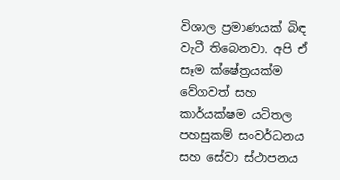විශාල ප්‍රමාණයක් බිඳ වැටී තිබෙනවා. අපි ඒ සෑම ක්ෂේත්‍රයක්ම වේගවත් සහ කාර්යක්ෂම යටිතල පහසුකම් සංවර්ධනය සහ සේවා ස්ථාපනය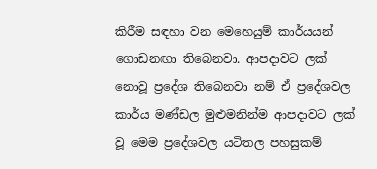කිරීම සඳහා වන මෙහෙයුම් කාර්යයන් ගොඩනඟා තිබෙනවා. ආපදාවට ලක් නොවූ ප්‍රදේශ තිබෙනවා නම් ඒ ප්‍රදේශවල කාර්ය මණ්ඩල මුළුමනින්ම ආපදාවට ලක් වූ මෙම ප්‍රදේශවල යටිතල පහසුකම්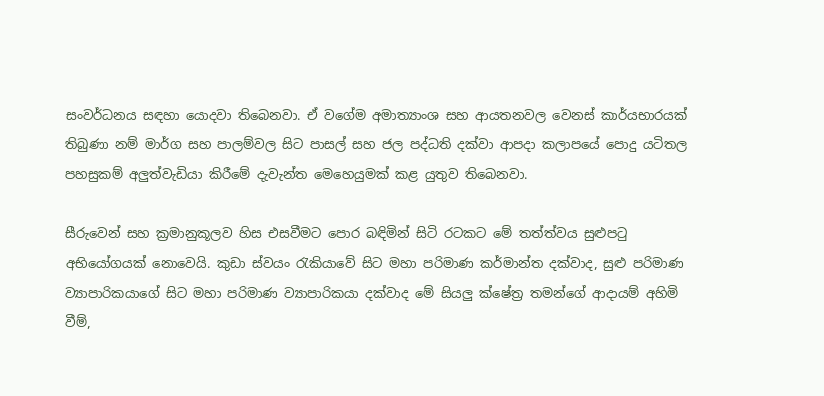සංවර්ධනය සඳහා යොදවා තිබෙනවා. ඒ වගේම අමාත්‍යාංශ සහ ආයතනවල වෙනස් කාර්යභාරයක් තිබුණා නම් මාර්ග සහ පාලම්වල සිට පාසල් සහ ජල පද්ධති දක්වා ආපදා කලාපයේ පොදු යටිතල පහසුකම් අලුත්වැඩියා කිරීමේ දැවැන්ත මෙහෙයුමක් කළ යුතුව තිබෙනවා.

සීරුවෙන් සහ ක්‍රමානුකූලව හිස එසවීමට පොර බඳිමින් සිටි රටකට මේ තත්ත්වය සුළුපටු අභියෝගයක් නොවෙයි. කුඩා ස්වයං රැකියාවේ සිට මහා පරිමාණ කර්මාන්ත දක්වාද, සුළු පරිමාණ ව්‍යාපාරිකයාගේ සිට මහා පරිමාණ ව්‍යාපාරිකයා දක්වාද මේ සියලු ක්ෂේත්‍ර තමන්ගේ ආදායම් අහිමි වීම්,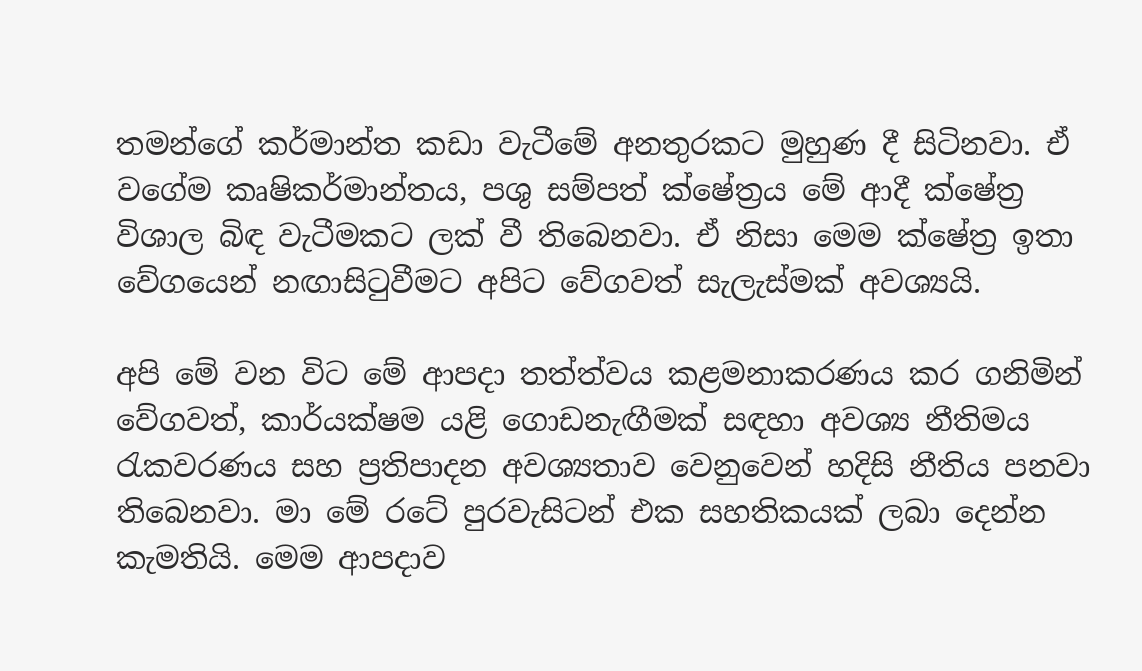තමන්ගේ කර්මාන්ත කඩා වැටීමේ අනතුරකට මුහුණ දී සිටිනවා. ඒ වගේම කෘෂිකර්මාන්තය, පශු සම්පත් ක්ෂේත්‍රය මේ ආදී ක්ෂේත්‍ර විශාල බිඳ වැටීමකට ලක් වී තිබෙනවා. ඒ නිසා මෙම ක්ෂේත්‍ර ඉතා වේගයෙන් නඟාසිටුවීමට අපිට වේගවත් සැලැස්මක් අවශ්‍යයි.

අපි මේ වන විට මේ ආපදා තත්ත්වය කළමනාකරණය කර ගනිමින් වේගවත්, කාර්යක්ෂම යළි ගොඩනැඟීමක් සඳහා අවශ්‍ය නීතිමය රැකවරණය සහ ප්‍රතිපාදන අවශ්‍යතාව වෙනුවෙන් හදිසි නීතිය පනවා තිබෙනවා. මා මේ රටේ පුරවැසිටන් එක සහතිකයක් ලබා දෙන්න කැමතියි. මෙම ආපදාව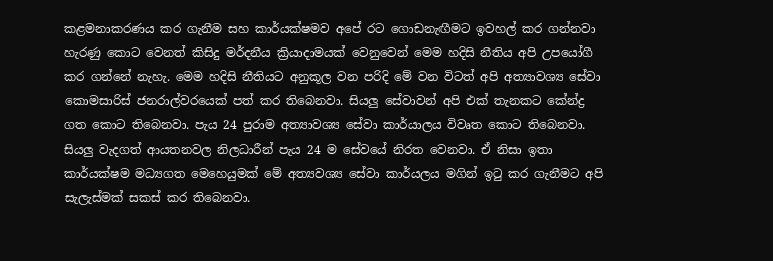කළමනාකරණය කර ගැනීම සහ කාර්යක්ෂමව අපේ රට ගොඩනැඟීමට ඉවහල් කර ගන්නවා හැරණු කොට වෙනත් කිසිදු මර්දනීය ක්‍රියාදාමයක් වෙනුවෙන් මෙම හදිසි නීතිය අපි උපයෝගී කර ගන්නේ නැහැ. මෙම හදිසි නීතියට අනුකූල වන පරිදි මේ වන විටත් අපි අත්‍යාවශ්‍ය සේවා කොමසාරිස් ජනරාල්වරයෙක් පත් කර තිබෙනවා. සියලු සේවාවන් අපි එක් තැනකට කේන්ද්‍ර ගත කොට තිබෙනවා. පැය 24 පුරාම අත්‍යාවශ්‍ය සේවා කාර්යාලය විවෘත කොට තිබෙනවා. සියලු වැදගත් ආයතනවල නිලධාරීන් පැය 24 ම සේවයේ නිරත වෙනවා. ඒ නිසා ඉතා කාර්යක්ෂම මධ්‍යගත මෙහෙයුමක් මේ අත්‍යවශ්‍ය සේවා කාර්යලය මගින් ඉටු කර ගැනීමට අපි සැලැස්මක් සකස් කර තිබෙනවා.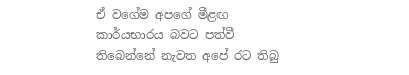ඒ වගේම අපගේ මීළඟ කාර්යභාරය බවට පත්වී තිබෙන්නේ නැවත අපේ රට තිබු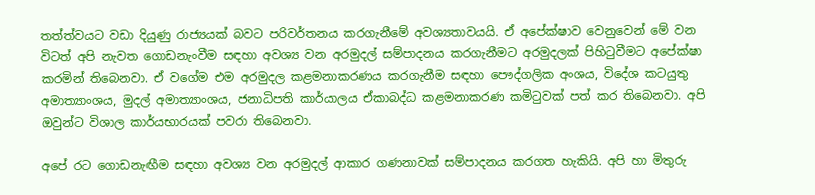තත්ත්වයට වඩා දියුණු රාජ්‍යයක් බවට පරිවර්තනය කරගැනීමේ අවශ්‍යතාවයයි. ඒ අපේක්ෂාව වෙනුවෙන් මේ වන විටත් අපි නැවත ගොඩනැංවීම සඳහා අවශ්‍ය වන අරමුදල් සම්පාදනය කරගැනීමට අරමුදලක් පිහිටුවීමට අපේක්ෂා කරමින් තිබෙනවා. ඒ වගේම එම අරමුදල කළමනාකරණය කරගැනීම සඳහා පෞද්ගලික අංශය, විදේශ කටයුතු අමාත්‍යාංශය, මුදල් අමාත්‍යාංශය, ජනාධිපති කාර්යාලය ඒකාබද්ධ කළමනාකරණ කමිටුවක් පත් කර තිබෙනවා. අපි ඔවුන්ට විශාල කාර්යභාරයක් පවරා තිබෙනවා.

අපේ රට ගොඩනැඟීම සඳහා අවශ්‍ය වන අරමුදල් ආකාර ගණනාවක් සම්පාදනය කරගත හැකියි. අපි හා මිතුරු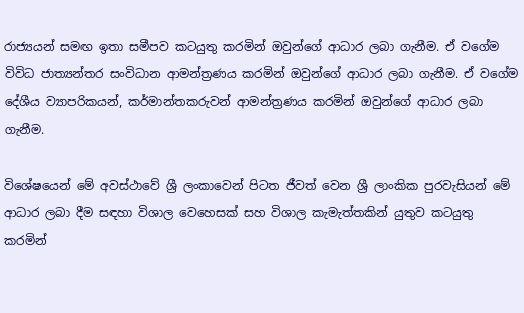රාජ්‍යයන් සමඟ ඉතා සමීපව කටයුතු කරමින් ඔවුන්ගේ ආධාර ලබා ගැනීම. ඒ වගේම විවිධ ජාත්‍යන්තර සංවිධාන ආමන්ත්‍රණය කරමින් ඔවුන්ගේ ආධාර ලබා ගැනීම. ඒ වගේම දේශීය ව්‍යාපරිකයන්, කර්මාන්තකරුවන් ආමන්ත්‍රණය කරමින් ඔවුන්ගේ ආධාර ලබා ගැනීම.

විශේෂයෙන් මේ අවස්ථාවේ ශ්‍රී ලංකාවෙන් පිටත ජීවත් වෙන ශ්‍රී ලාංකික පුරවැසියන් මේ ආධාර ලබා දීම සඳහා විශාල වෙහෙසක් සහ විශාල කැමැත්තකින් යුතුව කටයුතු කරමින්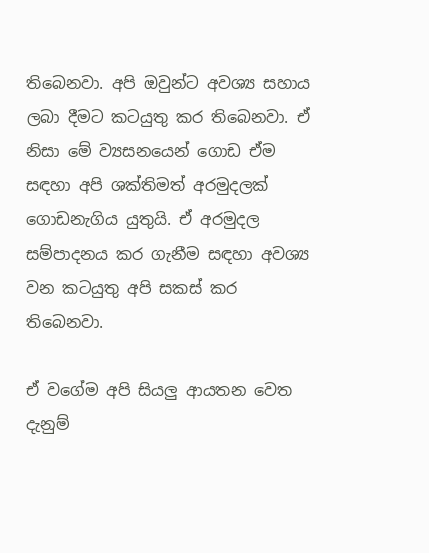තිබෙනවා. අපි ඔවුන්ට අවශ්‍ය සහාය ලබා දීමට කටයුතු කර තිබෙනවා. ඒ නිසා මේ ව්‍යසනයෙන් ගොඩ ඒම සඳහා අපි ශක්තිමත් අරමුදලක් ගොඩනැගිය යුතුයි. ඒ අරමුදල සම්පාදනය කර ගැනීම සඳහා අවශ්‍ය වන කටයුතු අපි සකස් කර තිබෙනවා.

ඒ වගේම අපි සියලු ආයතන වෙත දැනුම්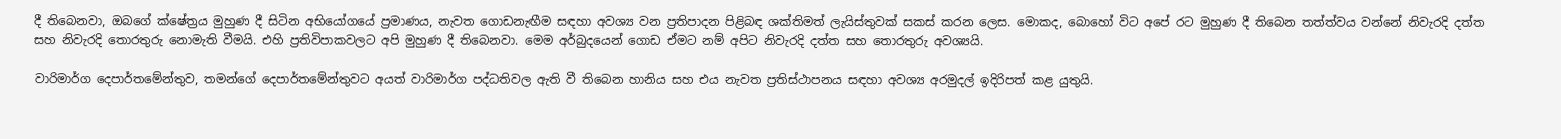දී තිබෙනවා, ඔබගේ ක්ෂේත්‍රය මුහුණ දී සිටින අභියෝගයේ ප්‍රමාණය, නැවත ගොඩනැඟීම සඳහා අවශ්‍ය වන ප්‍රතිපාදන පිළිබඳ ශක්තිමත් ලැයිස්තුවක් සකස් කරන ලෙස. මොකද, බොහෝ විට අපේ රට මුහුණ දී තිබෙන තත්ත්වය වන්නේ නිවැරදි දත්ත සහ නිවැරදි තොරතුරු නොමැති වීමයි. එහි ප්‍රතිවිපාකවලට අපි මුහුණ දී තිබෙනවා. මෙම අර්බුදයෙන් ගොඩ ඒමට නම් අපිට නිවැරදි දත්ත සහ තොරතුරු අවශ්‍යයි.

වාරිමාර්ග දෙපාර්තමේන්තුව, තමන්ගේ දෙපාර්තමේන්තුවට අයත් වාරිමාර්ග පද්ධතිවල ඇති වී තිබෙන හානිය සහ එය නැවත ප්‍රතිස්ථාපනය සඳහා අවශ්‍ය අරමුදල් ඉදිරිපත් කළ යුතුයි.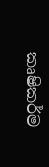කෘෂිකර්ම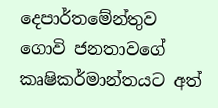දෙපාර්තමේන්තුව ගොවි ජනතාවගේ කෘෂිකර්මාන්තයට අත්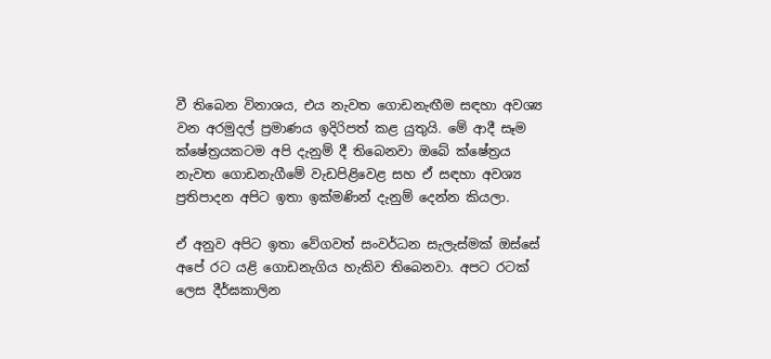වී තිබෙන විනාශය, එය නැවත ගොඩනැඟීම සඳහා අවශ්‍ය වන අරමුදල් ප්‍රමාණය ඉදිරිපත් කළ යුතුයි. මේ ආදී සෑම ක්ෂේත්‍රයකටම අපි දැනුම් දී තිබෙනවා ඔබේ ක්ෂේත්‍රය නැවත ගොඩනැගීමේ වැඩපිළිවෙළ සහ ඒ සඳහා අවශ්‍ය ප්‍රතිපාදන අපිට ඉතා ඉක්මණින් දැනුම් දෙන්න කියලා.

ඒ අනුව අපිට ඉතා වේගවත් සංවර්ධන සැලැස්මක් ඔස්සේ අපේ රට යළි ගොඩනැගිය හැකිව තිබෙනවා. අපට රටක් ලෙස දීර්ඝකාලින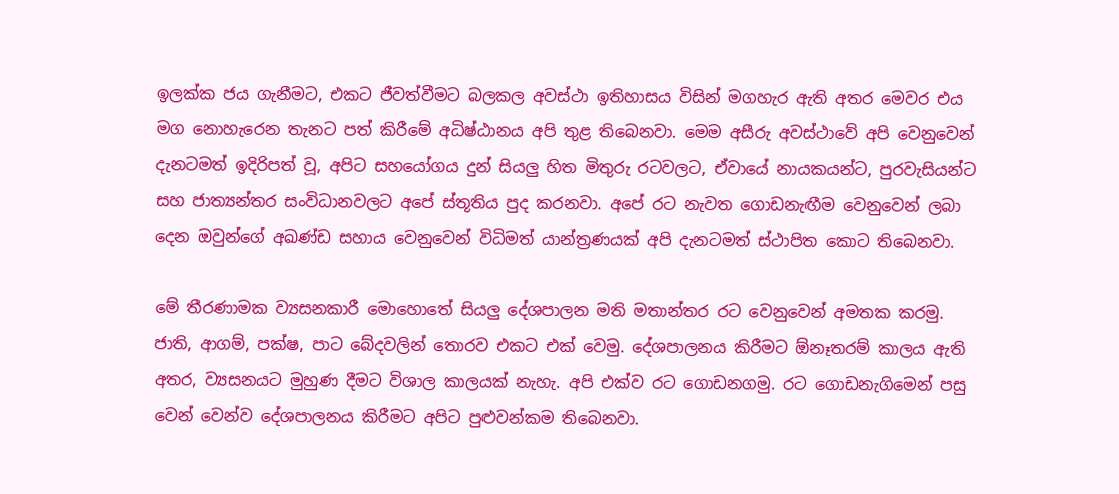ඉලක්ක ජය ගැනීමට, එකට ජීවත්වීමට බලකල අවස්ථා ඉතිහාසය විසින් මගහැර ඇති අතර මෙවර එය මග නොහැරෙන තැනට පත් කිරීමේ අධිෂ්ඨානය අපි තුළ තිබෙනවා. මෙම අසීරු අවස්ථාවේ අපි වෙනුවෙන් දැනටමත් ඉදිරිපත් වූ, අපිට සහයෝගය දුන් සියලු හිත මිතුරු රටවලට, ඒවායේ නායකයන්ට, පුරවැසියන්ට සහ ජාත්‍යන්තර සංවිධානවලට අපේ ස්තූතිය පුද කරනවා. අපේ රට නැවත ගොඩනැඟීම වෙනුවෙන් ලබා දෙන ඔවුන්ගේ අඛණ්ඩ සහාය වෙනුවෙන් විධිමත් යාන්ත්‍රණයක් අපි දැනටමත් ස්ථාපිත කොට තිබෙනවා.

මේ තීරණාමක ව්‍යසනකාරී මොහොතේ සියලු දේශපාලන මති මතාන්තර රට වෙනුවෙන් අමතක කරමු. ජාති, ආගම්, පක්ෂ, පාට බේදවලින් තොරව එකට එක් වෙමු. දේශපාලනය කිරීමට ඕනෑතරම් කාලය ඇති අතර, ව්‍යසනයට මුහුණ දීමට විශාල කාලයක් නැහැ. අපි එක්ව රට ගොඩනගමු. රට ගොඩනැගිමෙන් පසු වෙන් වෙන්ව දේශපාලනය කිරීමට අපිට පුළුවන්කම තිබෙනවා.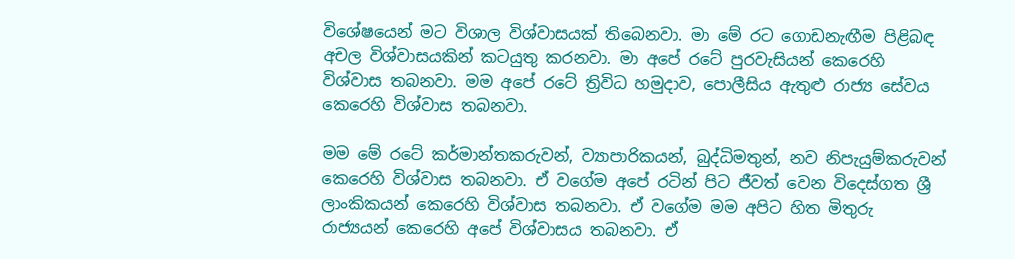විශේෂයෙන් මට විශාල විශ්වාසයක් තිබෙනවා. මා මේ රට ගොඩනැඟීම පිළිබඳ අචල විශ්වාසයකින් කටයුතු කරනවා. මා අපේ රටේ පුරවැසියන් කෙරෙහි විශ්වාස තබනවා. මම අපේ රටේ ත්‍රිවිධ හමුදාව, පොලීසිය ඇතුළු රාජ්‍ය සේවය කෙරෙහි විශ්වාස තබනවා.

මම මේ රටේ කර්මාන්තකරුවන්, ව්‍යාපාරිකයන්, බුද්ධිමතුන්, නව නිපැයුම්කරුවන් කෙරෙහි විශ්වාස තබනවා. ඒ වගේම අපේ රටින් පිට ජීවත් වෙන විදෙස්ගත ශ්‍රී ලාංකිකයන් කෙරෙහි විශ්වාස තබනවා. ඒ වගේම මම අපිට හිත මිතුරු රාජ්‍යයන් කෙරෙහි අපේ විශ්වාසය තබනවා. ඒ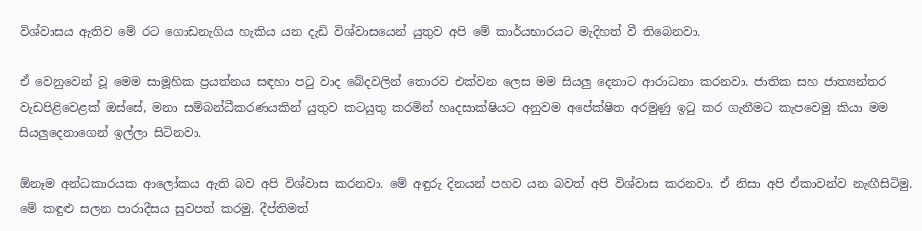විශ්වාසය ඇතිව මේ රට ගොඩනැගිය හැකිය යන දැඩි විශ්වාසයෙන් යුතුව අපි මේ කාර්යභාරයට මැදිහත් වී තිබෙනවා.

ඒ වෙනුවෙන් වූ මෙම සාමූහික ප්‍රයත්නය සඳහා පටු වාද බේදවලින් තොරව එක්වන ලෙස මම සියලු දෙනාට ආරාධනා කරනවා. ජාතික සහ ජාත්‍යන්තර වැඩපිළිවෙළක් ඔස්සේ, මනා සම්බන්ධීකරණයකින් යුතුව කටයුතු කරමින් හෘදසාක්ෂියට අනුවම අපේක්ෂිත අරමුණු ඉටු කර ගැනීමට කැපවෙමු කියා මම සියලුදෙනාගෙන් ඉල්ලා සිටිනවා.

ඕනෑම අන්ධකාරයක ආලෝකය ඇති බව අපි විශ්වාස කරනවා. මේ අඳුරු දිනයන් පහව යන බවත් අපි විශ්වාස කරනවා. ඒ නිසා අපි ඒකාවන්ව නැඟීසිටිමු. මේ කඳුළු සලන පාරාදීසය සුවපත් කරමු. දීප්තිමත්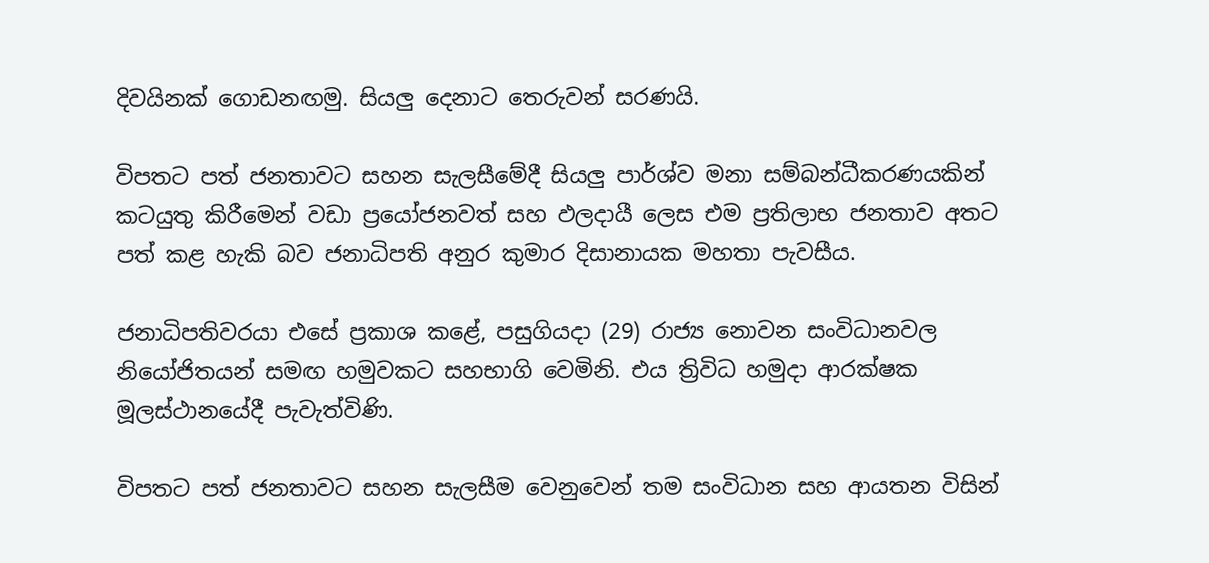දිවයිනක් ගොඩනඟමු. සියලු දෙනාට තෙරුවන් සරණයි.

විපතට පත් ජනතාවට සහන සැලසීමේදී සියලු පාර්ශ්ව මනා සම්බන්ධීකරණයකින් කටයුතු කිරීමෙන් වඩා ප්‍රයෝජනවත් සහ ඵලදායී ලෙස එම ප්‍රතිලාභ ජනතාව අතට පත් කළ හැකි බව ජනාධිපති අනුර කුමාර දිසානායක මහතා පැවසීය.

ජනාධිපතිවරයා එසේ ප්‍රකාශ කළේ, පසුගියදා (29) රාජ්‍ය නොවන සංවිධානවල නියෝජිතයන් සමඟ හමුවකට සහභාගි වෙමිනි. එය ත්‍රිවිධ හමුදා ආරක්ෂක මූලස්ථානයේදී පැවැත්විණි.

විපතට පත් ජනතාවට සහන සැලසීම වෙනුවෙන් තම සංවිධාන සහ ආයතන විසින්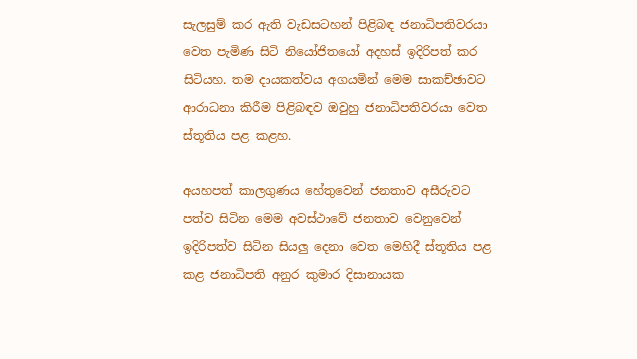සැලසුම් කර ඇති වැඩසටහන් පිළිබඳ ජනාධිපතිවරයා වෙත පැමිණ සිටි නියෝජිතයෝ අදහස් ඉදිරිපත් කර සිටියහ. තම දායකත්වය අගයමින් මෙම සාකච්ඡාවට ආරාධනා කිරීම පිළිබඳව ඔවුහු ජනාධිපතිවරයා වෙත ස්තූතිය පළ කළහ.

අයහපත් කාලගුණය හේතුවෙන් ජනතාව අසීරුවට පත්ව සිටින මෙම අවස්ථාවේ ජනතාව වෙනුවෙන් ඉදිරිපත්ව සිටින සියලු දෙනා වෙත මෙහිදී ස්තූතිය පළ කළ ජනාධිපති අනුර කුමාර දිසානායක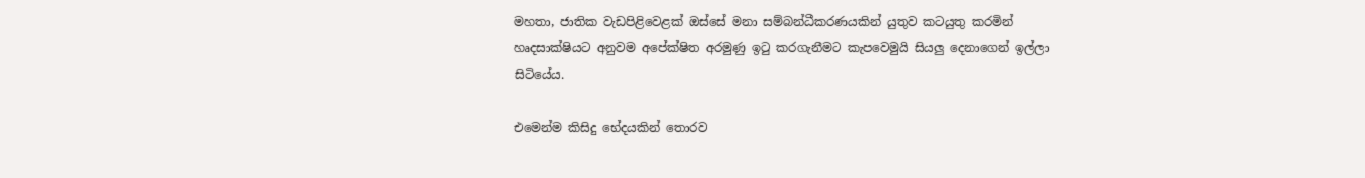මහතා, ජාතික වැඩපිළිවෙළක් ඔස්සේ මනා සම්බන්ධීකරණයකින් යුතුව කටයුතු කරමින් හෘදසාක්ෂියට අනුවම අපේක්ෂිත අරමුණු ඉටු කරගැනීමට කැපවෙමුයි සියලු දෙනාගෙන් ඉල්ලා සිටියේය.

එමෙන්ම කිසිදු භේදයකින් තොරව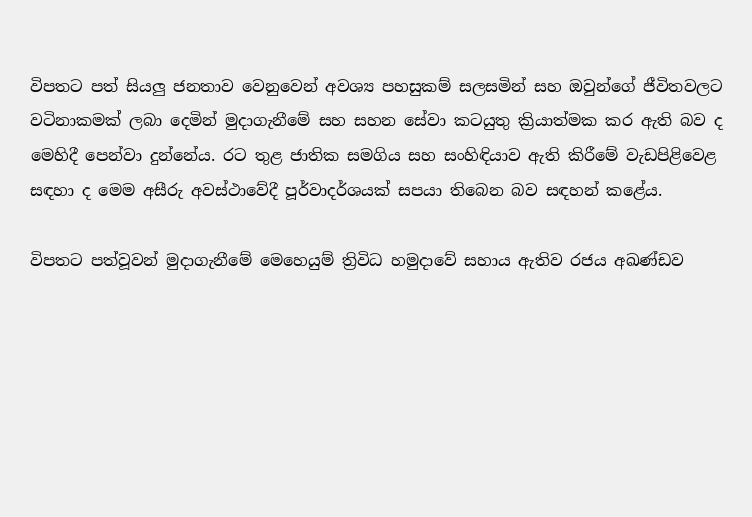විපතට පත් සියලු ජනතාව වෙනුවෙන් අවශ්‍ය පහසුකම් සලසමින් සහ ඔවුන්ගේ ජීවිතවලට වටිනාකමක් ලබා දෙමින් මුදාගැනීමේ සහ සහන සේවා කටයුතු ක්‍රියාත්මක කර ඇති බව ද මෙහිදී පෙන්වා දුන්නේය. රට තුළ ජාතික සමගිය සහ සංහිඳියාව ඇති කිරීමේ වැඩපිළිවෙළ සඳහා ද මෙම අසීරු අවස්ථාවේදී පූර්වාදර්ශයක් සපයා තිබෙන බව සඳහන් කළේය.

විපතට පත්වූවන් මුදාගැනීමේ මෙහෙයුම් ත්‍රිවිධ හමුදාවේ සහාය ඇතිව රජය අඛණ්ඩව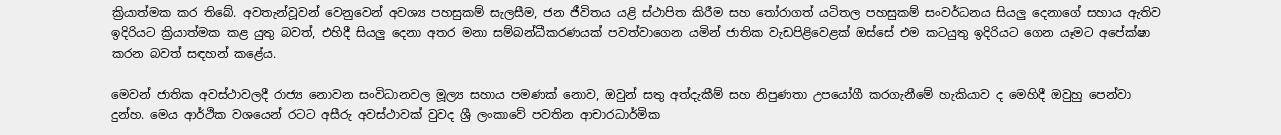ක්‍රියාත්මක කර තිබේ. අවතැන්වූවන් වෙනුවෙන් අවශ්‍ය පහසුකම් සැලසීම, ජන ජීවිතය යළි ස්ථාපිත කිරීම සහ තෝරාගත් යටිතල පහසුකම් සංවර්ධනය සියලු දෙනාගේ සහාය ඇතිව ඉදිරියට ක්‍රියාත්මක කළ යුතු බවත්, එහිදී සියලු දෙනා අතර මනා සම්බන්ධීකරණයක් පවත්වාගෙන යමින් ජාතික වැඩපිළිවෙළක් ඔස්සේ එම කටයුතු ඉදිරියට ගෙන යෑමට අපේක්ෂා කරන බවත් සඳහන් කළේය.

මෙවන් ජාතික අවස්ථාවලදී රාජ්‍ය නොවන සංවිධානවල මූල්‍ය සහාය පමණක් නොව, ඔවුන් සතු අත්දැකීම් සහ නිපුණතා උපයෝගී කරගැනීමේ හැකියාව ද මෙහිදී ඔවුහු පෙන්වා දුන්හ. මෙය ආර්ථික වශයෙන් රටට අසීරු අවස්ථාවක් වුවද ශ්‍රී ලංකාවේ පවතින ආචාරධාර්මික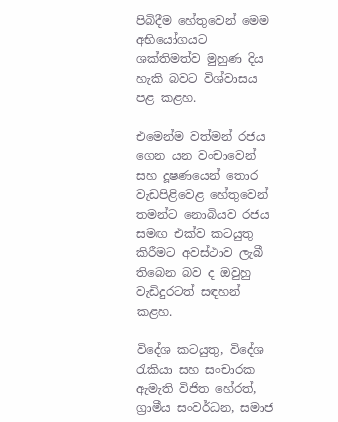පිබිදීම හේතුවෙන් මෙම අභියෝගයට ශක්තිමත්ව මුහුණ දිය හැකි බවට විශ්වාසය පළ කළහ.

එමෙන්ම වත්මන් රජය ගෙන යන වංචාවෙන් සහ දූෂණයෙන් තොර වැඩපිළිවෙළ හේතුවෙන් තමන්ට නොබියව රජය සමඟ එක්ව කටයුතු කිරීමට අවස්ථාව ලැබී තිබෙන බව ද ඔවුහු වැඩිදුරටත් සඳහන් කළහ.

විදේශ කටයුතු, විදේශ රැකියා සහ සංචාරක ඇමැති විජිත හේරත්, ග්‍රාමීය සංවර්ධන, සමාජ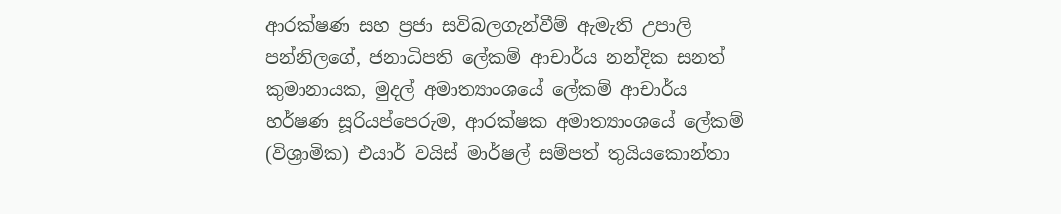ආරක්ෂණ සහ ප්‍රජා සවිබලගැන්වීම් ඇමැති උපාලි පන්නිලගේ, ජනාධිපති ලේකම් ආචාර්ය නන්දික සනත් කුමානායක, මුදල් අමාත්‍යාංශයේ ලේකම් ආචාර්ය හර්ෂණ සූරියප්පෙරුම, ආරක්ෂක අමාත්‍යාංශයේ ලේකම් (විශ්‍රාමික) එයාර් වයිස් මාර්ෂල් සම්පත් තුයියකොන්තා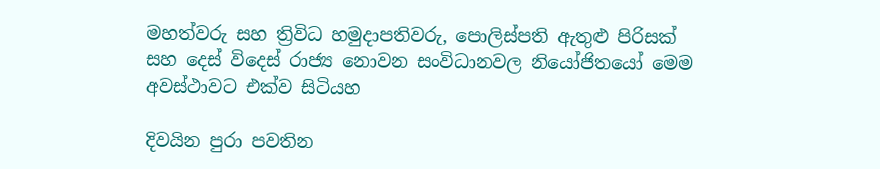මහත්වරු සහ ත්‍රිවිධ හමුදාපතිවරු, පොලිස්පති ඇතුළු පිරිසක් සහ දෙස් විදෙස් රාජ්‍ය නොවන සංවිධානවල නියෝජිතයෝ මෙම අවස්ථාවට එක්ව සිටියහ

දිවයින පුරා පවතින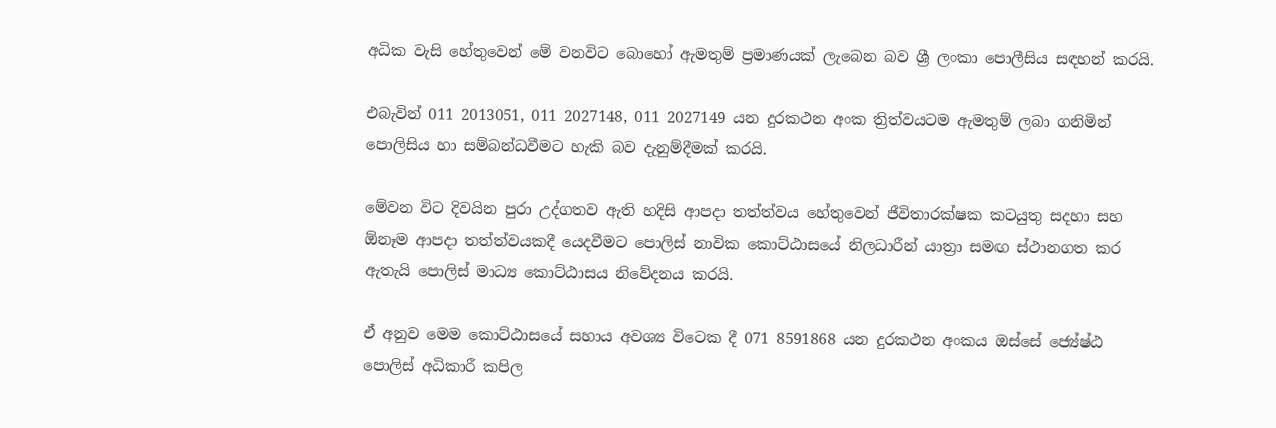අධික වැසි හේතුවෙන් මේ වනවිට බොහෝ ඇමතුම් ප්‍රමාණයක් ලැබෙන බව ශ්‍රී ලංකා පොලීසිය සඳහන් කරයි.

එබැවින් 011 2013051, 011 2027148, 011 2027149 යන දුරකථන අංක ත්‍රිත්වයටම ඇමතුම් ලබා ගනිමින් පොලිසිය හා සම්බන්ධවීමට හැකි බව දැනුම්දීමක් කරයි.

මේවන විට දිවයින පුරා උද්ගතව ඇති හදිසි ආපදා තත්ත්වය හේතුවෙන් ජීවිතාරක්ෂක කටයුතු සදහා සහ ඕනෑම ආපදා තත්ත්වයකදී යෙදවීමට පොලිස් නාවික කොට්ඨාසයේ නිලධාරීන් යාත්‍රා සමඟ ස්ථානගත කර ඇතැයි පොලිස් මාධ්‍ය කොට්ඨාසය නිවේදනය කරයි.

ඒ අනුව මෙම කොට්ඨාසයේ සහාය අවශ්‍ය විටෙක දී 071 8591868 යන දුරකථන අංකය ඔස්සේ ජ්‍යේෂ්ඨ පොලිස් අධිකාරී කපිල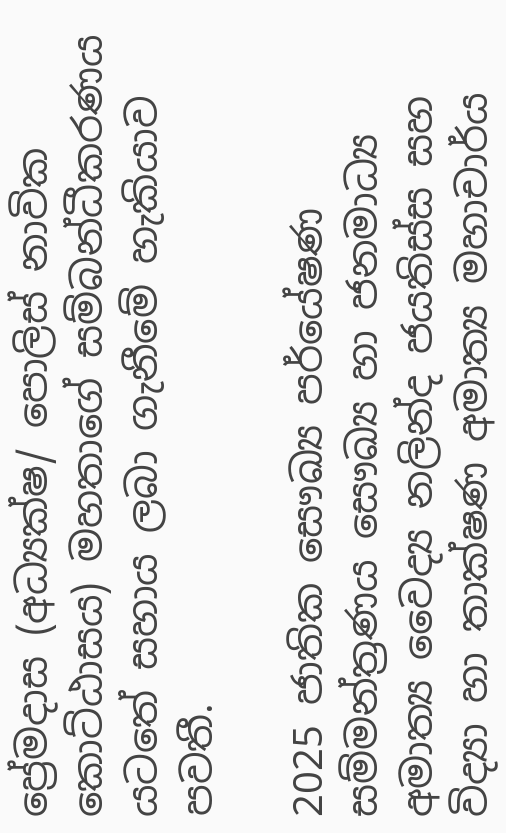ප්‍රේමදාස (අධ්‍යක්ෂ/ පොලිස් නාවික කොට්ඨාසය) මහතාගේ සම්බන්ධීකරණය යටතේ සහාය ලබා ගැනීමේ හැකියාව පවතී.

2025 ජාතික සෞඛ්‍ය පර්යේෂණ සම්මන්ත්‍රණය සෞඛ්‍ය හා ජනමාධ්‍ය අමාත්‍ය වෛද්‍ය නලින්ද ජයතිස්ස සහ විද්‍යා හා තාක්ෂණ අමාත්‍ය මහාචාර්ය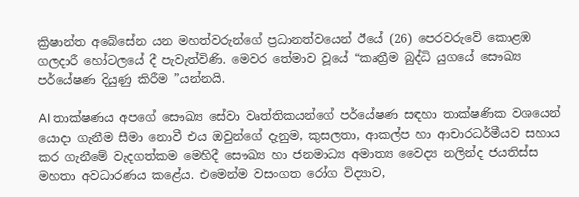ක්‍රිෂාන්ත අබේසේන යන මහත්වරුන්ගේ ප්‍රධානත්වයෙන් ඊයේ (26) පෙරවරුවේ කොළඹ ගලදාරී හෝටලයේ දී පැවැත්විණි. මෙවර තේමාව වූයේ “කෘත්‍රීම බුද්ධි යුගයේ සෞඛ්‍ය පර්යේෂණ දියුණු කිරීම ”යන්නයි.

AI තාක්ෂණය අපගේ සෞඛ්‍ය සේවා වෘත්තිකයන්ගේ පර්යේෂණ සඳහා තාක්ෂණික වශයෙන් යොදා ගැනීම සීමා නොවී එය ඔවුන්ගේ දැනුම, කුසලතා, ආකල්ප හා ආචාරධර්මීයව සහාය කර ගැනීමේ වැදගත්කම මෙහිදී සෞඛ්‍ය හා ජනමාධ්‍ය අමාත්‍ය වෛද්‍ය නලින්ද ජයතිස්ස මහතා අවධාරණය කළේය. එමෙන්ම වසංගත රෝග විද්‍යාව,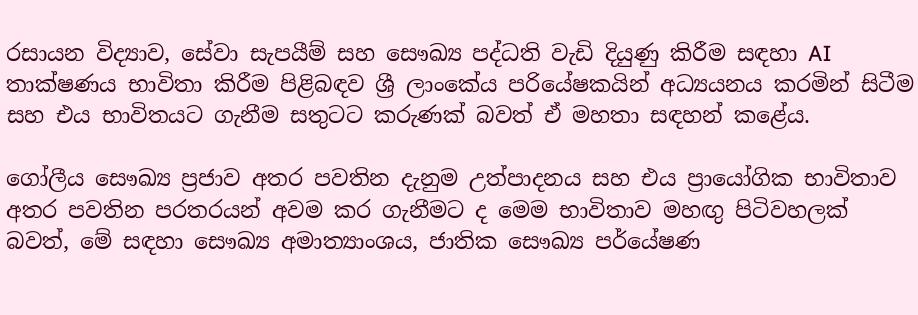රසායන විද්‍යාව, සේවා සැපයීම් සහ සෞඛ්‍ය පද්ධති වැඩි දියුණු කිරීම සඳහා AI තාක්ෂණය භාවිතා කිරීම පිළිබඳව ශ්‍රී ලාංකේය පරියේෂකයින් අධ්‍යයනය කරමින් සිටීම සහ එය භාවිතයට ගැනීම සතුටට කරුණක් බවත් ඒ මහතා සඳහන් කළේය.

ගෝලීය සෞඛ්‍ය ප්‍රජාව අතර පවතින දැනුම උත්පාදනය සහ එය ප්‍රායෝගික භාවිතාව අතර පවතින පරතරයන් අවම කර ගැනීමට ද මෙම භාවිතාව මහඟු පිටිවහලක් බවත්, මේ සඳහා සෞඛ්‍ය අමාත්‍යාංශය, ජාතික සෞඛ්‍ය පර්යේෂණ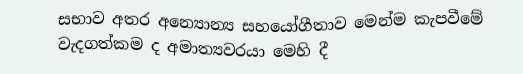සභාව අතර අන්‍යොන්‍ය සහයෝගීතාව මෙන්ම කැපවීමේ වැදගත්කම ද අමාත්‍යවරයා මෙහි දී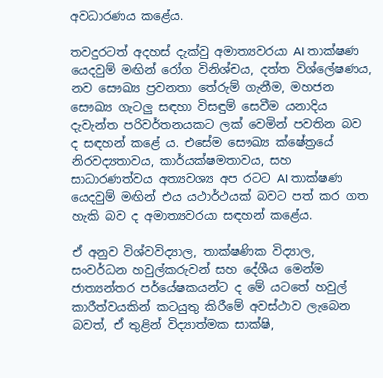අවධාරණය කළේය.

තවදුරටත් අදහස් දැක්වු අමාත්‍යවරයා AI තාක්ෂණ යෙදවුම් මඟින් රෝග විනිශ්චය, දත්ත විශ්ලේෂණය, නව සෞඛ්‍ය ප්‍රවනතා තේරුම් ගැනීම, මහජන සෞඛ්‍ය ගැටලු සඳහා විසඳුම් සෙවීම යනාදිය දැවැන්ත පරිවර්තනයකට ලක් වෙමින් පවතින බව ද සඳහන් කළේ ය. එසේම සෞඛ්‍ය ක්ෂේත්‍රයේ නිරවද්‍යතාවය, කාර්යක්ෂමතාවය, සහ සාධාරණත්වය අත්‍යවශ්‍ය අප රටට AI තාක්ෂණ යෙදවුම් මඟින් එය යථාර්ථයක් බවට පත් කර ගත හැකි බව ද අමාත්‍යවරයා සඳහන් කළේය.

ඒ අනුව විශ්වවිද්‍යාල, තාක්ෂණික විද්‍යාල, සංවර්ධන හවුල්කරුවන් සහ දේශීය මෙන්ම ජාත්‍යන්තර පර්යේෂකයන්ට ද මේ යටතේ හවුල් කාරීත්වයකින් කටයුතු කිරීමේ අවස්ථාව ලැබෙන බවත්, ඒ තුළින් විද්‍යාත්මක සාක්ෂි,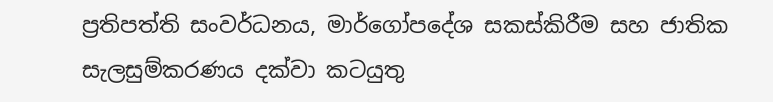ප්‍රතිපත්ති සංවර්ධනය, මාර්ගෝපදේශ සකස්කිරීම සහ ජාතික සැලසුම්කරණය දක්වා කටයුතු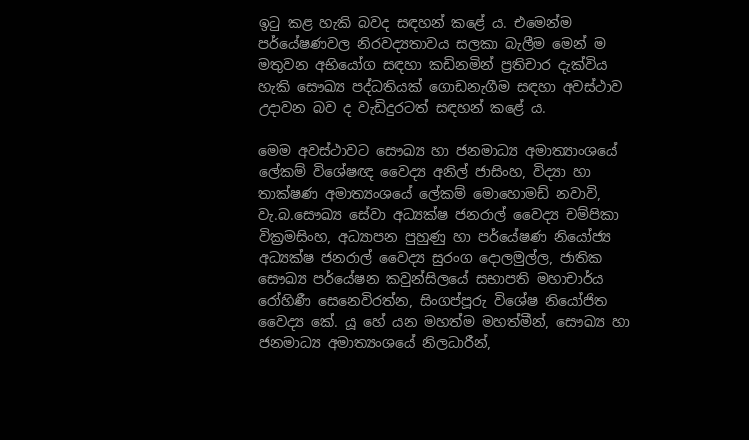ඉටු කළ හැකි බවද සඳහන් කළේ ය. එමෙන්ම පර්යේෂණවල නිරවද්‍යතාවය සලකා බැලීම මෙන් ම මතුවන අභියෝග සඳහා කඩිනමින් ප්‍රතිචාර දැක්විය හැකි සෞඛ්‍ය පද්ධතියක් ගොඩනැගීම සඳහා අවස්ථාව උදාවන බව ද වැඩිදුරටත් සඳහන් කළේ ය.

මෙම අවස්ථාවට සෞඛ්‍ය හා ජනමාධ්‍ය අමාත්‍යාංශයේ ලේකම් විශේෂඥ වෛද්‍ය අනිල් ජාසිංහ, විද්‍යා හා තාක්ෂණ අමාත්‍යංශයේ ලේකම් මොහොමඩ් නවාවි, වැ.බ.සෞඛ්‍ය සේවා අධ්‍යක්ෂ ජනරාල් වෛද්‍ය චම්පිකා වික්‍රමසිංහ, අධ්‍යාපන පුහුණු හා පර්යේෂණ නි‌යෝජ්‍ය අධ්‍යක්ෂ ජනරාල් වෛද්‍ය සුරංග දොලමුල්ල, ජාතික සෞඛ්‍ය පර්යේෂන කවුන්සිලයේ සභාපති මහාචාර්ය රෝහිණී සෙනෙවිරත්න, සිංගප්පූරු විශේෂ නියෝජිත වෛද්‍ය කේ. යූ හේ යන මහත්ම මහත්මීන්, සෞඛ්‍ය හා ජනමාධ්‍ය අමාත්‍යංශයේ නිලධාරීන්,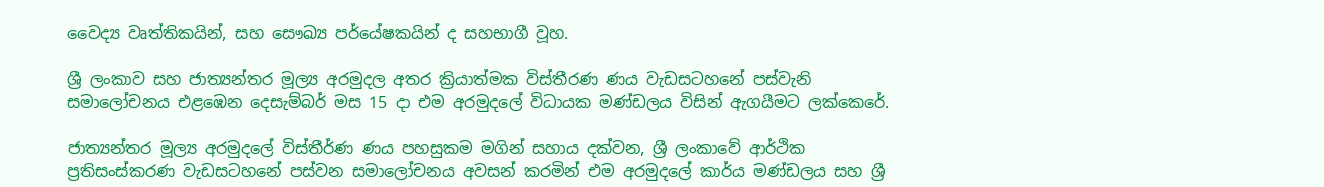වෛද්‍ය වෘත්තිකයින්, සහ සෞඛ්‍ය පර්යේෂකයින් ද සහභාගී වූහ.

ශ්‍රී ලංකාව සහ ජාත්‍යන්තර මූල්‍ය අරමුදල අතර ක්‍රියාත්මක විස්තීරණ ණය වැඩසටහනේ පස්වැනි සමාලෝචනය එළඹෙන දෙසැම්බර් මස 15 දා එම අරමුදලේ විධායක මණ්ඩලය විසින් ඇගයීමට ලක්කෙරේ.

ජාත්‍යන්තර මූල්‍ය අරමුදලේ විස්තීර්ණ ණය පහසුකම මගින් සහාය දක්වන, ශ්‍රී ලංකාවේ ආර්ථික ප්‍රතිසංස්කරණ වැඩසටහනේ පස්වන සමාලෝචනය අවසන් කරමින් එම අරමුදලේ කාර්ය මණ්ඩලය සහ ශ්‍රී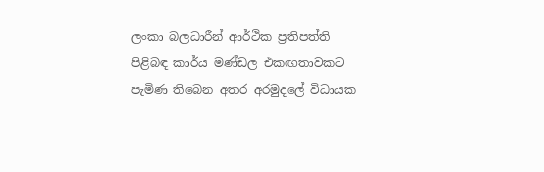ලංකා බලධාරීන් ආර්ථික ප්‍රතිපත්ති පිළිබඳ කාර්ය මණ්ඩල එකඟතාවකට පැමිණ තිබෙන අතර අරමුදලේ විධායක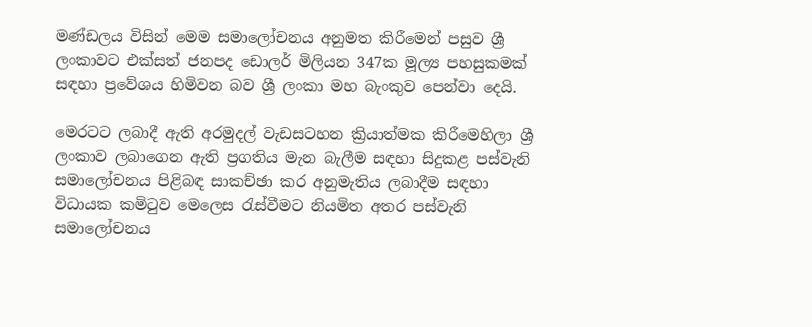මණ්ඩලය විසින් මෙම සමාලෝචනය අනුමත කිරීමෙන් පසුව ශ්‍රී ලංකාවට එක්සත් ජනපද ඩොලර් මිලියන 347ක මූල්‍ය පහසුකමක් සඳහා ප්‍රවේශය හිමිවන බව ශ්‍රී ලංකා මහ බැංකුව පෙන්වා දෙයි.

මෙරටට ලබාදී ඇති අරමුදල් වැඩසටහන ක්‍රියාත්මක කිරීමෙහිලා ශ්‍රී ලංකාව ලබාගෙන ඇති ප්‍රගතිය මැන බැලීම සඳහා සිදුකළ පස්වැනි සමාලෝචනය පිළිබඳ සාකච්ඡා කර අනුමැතිය ලබාදීම සඳහා විධායක කමිටුව මෙලෙස රැස්වීමට නියමිත අතර පස්වැනි සමාලෝචනය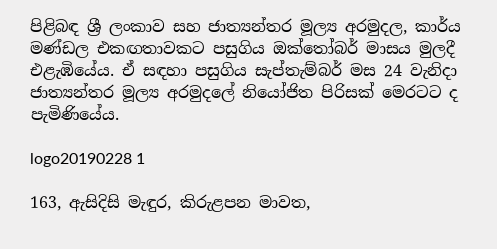පිළිබඳ ශ්‍රී ලංකාව සහ ජාත්‍යන්තර මූල්‍ය අරමුදල, කාර්ය මණ්ඩල එකඟතාවකට පසුගිය ඔක්තෝබර් මාසය මුලදී එළැඹියේය. ඒ සඳහා පසුගිය සැප්තැම්බර් මස 24 වැනිදා ජාත්‍යන්තර මූල්‍ය අරමුදලේ නියෝජිත පිරිසක් මෙරටට ද පැමිණියේය.

logo20190228 1

163, ඇසිදිසි මැඳුර, කිරුළපන මාවත,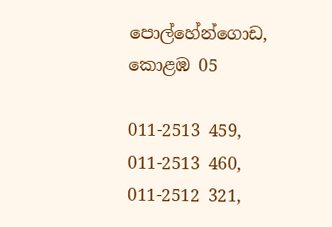පොල්හේන්ගොඩ, කොළඹ 05

011-2513 459, 011-2513 460,
011-2512 321,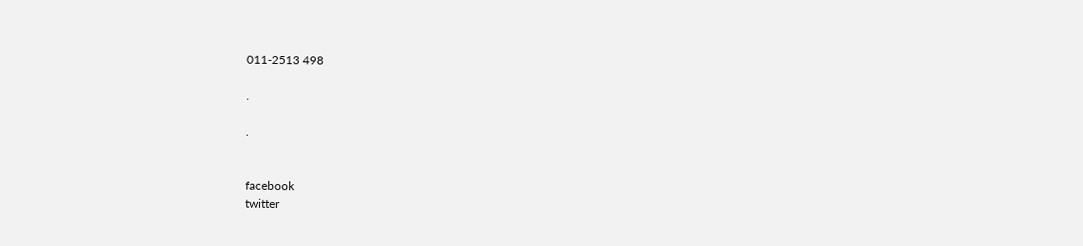011-2513 498

.

.


facebook
twitter